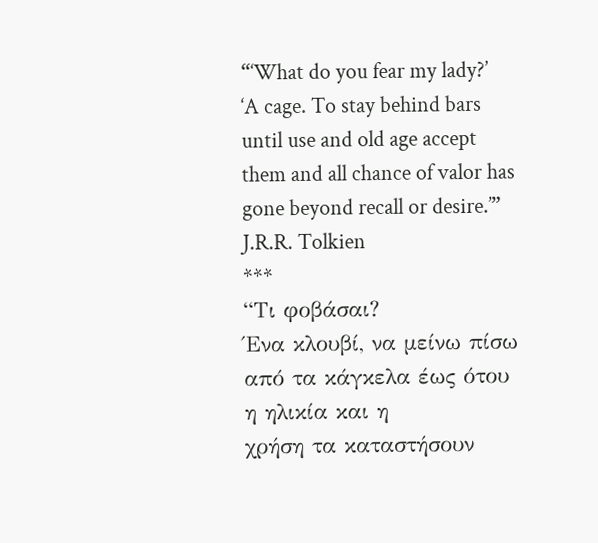“‘What do you fear my lady?’
‘A cage. To stay behind bars until use and old age accept them and all chance of valor has gone beyond recall or desire.’”
J.R.R. Tolkien
***
“Τι φοβάσαι?
Ένα κλουβί, να μείνω πίσω από τα κάγκελα έως ότου η ηλικία και η
χρήση τα καταστήσουν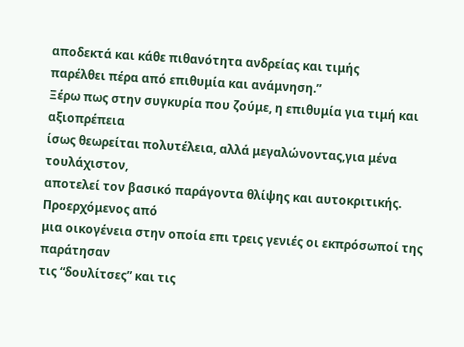αποδεκτά και κάθε πιθανότητα ανδρείας και τιμής
παρέλθει πέρα από επιθυμία και ανάμνηση.”
Ξέρω πως στην συγκυρία που ζούμε, η επιθυμία για τιμή και αξιοπρέπεια
ίσως θεωρείται πολυτέλεια, αλλά μεγαλώνοντας,για μένα τουλάχιστον,
αποτελεί τον βασικό παράγοντα θλίψης και αυτοκριτικής. Προερχόμενος από
μια οικογένεια στην οποία επι τρεις γενιές οι εκπρόσωποί της παράτησαν
τις “δουλίτσες” και τις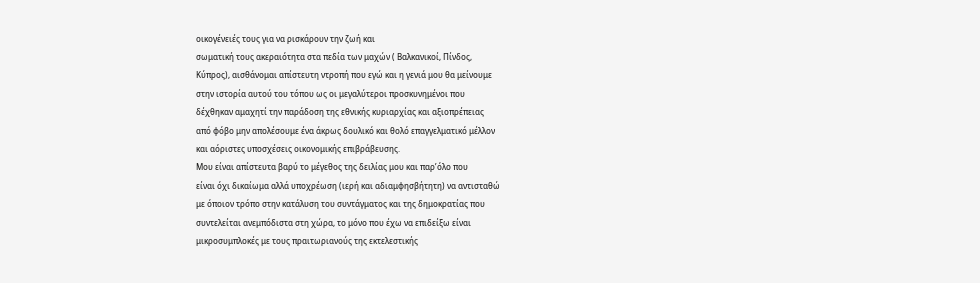οικογένειές τους για να ρισκάρουν την ζωή και
σωματική τους ακεραιότητα στα πεδία των μαχών ( Βαλκανικοί, Πίνδος,
Κύπρος), αισθάνομαι απίστευτη ντροπή που εγώ και η γενιά μου θα μείνουμε
στην ιστορία αυτού του τόπου ως οι μεγαλύτεροι προσκυνημένοι που
δέχθηκαν αμαχητί την παράδοση της εθνικής κυριαρχίας και αξιοπρέπειας
από φόβο μην απολέσουμε ένα άκρως δουλικό και θολό επαγγελματικό μέλλον
και αόριστες υποσχέσεις οικονομικής επιβράβευσης.
Μου είναι απίστευτα βαρύ το μέγεθος της δειλίας μου και παρ’όλο που
είναι όχι δικαίωμα αλλά υποχρέωση (ιερή και αδιαμφησβήτητη) να αντισταθώ
με όποιον τρόπο στην κατάλυση του συντάγματος και της δημοκρατίας που
συντελείται ανεμπόδιστα στη χώρα, το μόνο που έχω να επιδείξω είναι
μικροσυμπλοκές με τους πραιτωριανούς της εκτελεστικής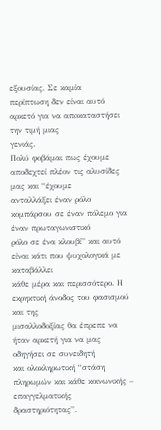εξουσίας. Σε καμία
περίπτωση δεν είναι αυτό αρκετό για να απoκαταστήσει την τιμή μιας
γενιάς.
Πολύ φοβάμαι πως έχουμε αποδεχτεί πλέον τις αλυσίδες μας και “έχουμε
ανταλλάξει έναν ρόλο κομπάρσου σε έναν πόλεμο για έναν πρωταγωνιστικό
ρόλο σε ένα κλουβί” και αυτό είναι κάτι που ψυχολογικά με καταβάλλει
κάθε μέρα και περισσότερο. Η εκρηκτική άνοδος του φασισμού και της
μισαλλοδοξίας θα έπρεπε να ήταν αρκετή για να μας οδηγήσει σε συνειδητή
και ολοκληρωτική “στάση πληρωμών και κάθε κοινωνικής – επαγγελματικής
δραστηριότητας”.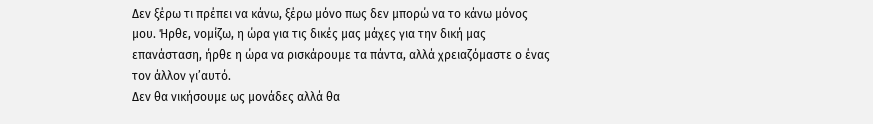Δεν ξέρω τι πρέπει να κάνω, ξέρω μόνο πως δεν μπορώ να το κάνω μόνος
μου. Ήρθε, νομίζω, η ώρα για τις δικές μας μάχες για την δική μας
επανάσταση, ήρθε η ώρα να ρισκάρουμε τα πάντα, αλλά χρειαζόμαστε ο ένας
τον άλλον γι’αυτό.
Δεν θα νικήσουμε ως μονάδες αλλά θα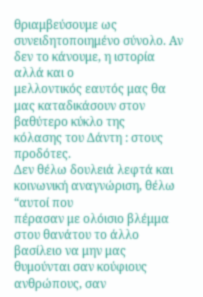θριαμβεύσουμε ως
συνειδητοποιημένο σύνολο. Αν δεν το κάνουμε, η ιστορία αλλά και ο
μελλοντικός εαυτός μας θα μας καταδικάσουν στον βαθύτερο κύκλο της
κόλασης του Δάντη : στους προδότες.
Δεν θέλω δουλειά λεφτά και κοινωνική αναγνώριση, θέλω “αυτοί που
πέρασαν με ολόισιο βλέμμα στου θανάτου το άλλο βασίλειο να μην μας
θυμούνται σαν κούφιους ανθρώπους, σαν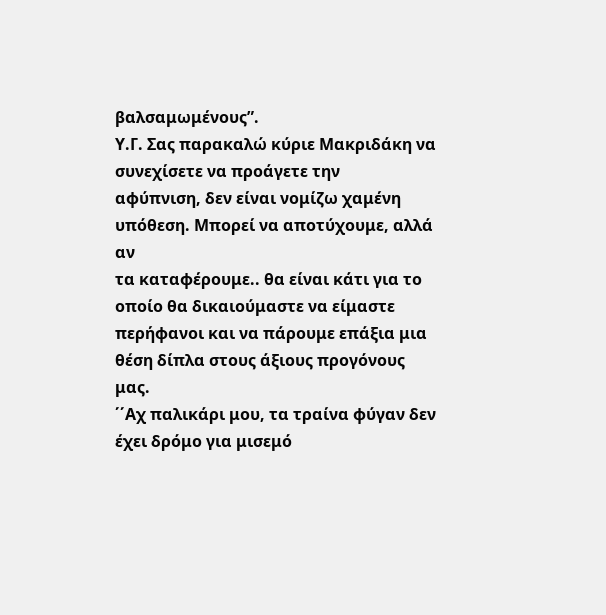βαλσαμωμένους”.
Υ.Γ. Σας παρακαλώ κύριε Μακριδάκη να συνεχίσετε να προάγετε την
αφύπνιση, δεν είναι νομίζω χαμένη υπόθεση. Μπορεί να αποτύχουμε, αλλά αν
τα καταφέρουμε.. θα είναι κάτι για το οποίο θα δικαιούμαστε να είμαστε
περήφανοι και να πάρουμε επάξια μια θέση δίπλα στους άξιους προγόνους
μας.
΄΄Αχ παλικάρι μου, τα τραίνα φύγαν δεν έχει δρόμο για μισεμό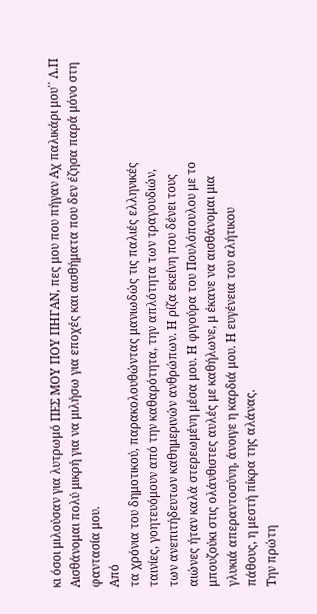κι όσοι μιλούσαν για λυτρωμό ΠΕΣ ΜΟΥ ΠΟΥ ΠΗΓΑΝ, πες μου που πήγαν Αχ παλικάρι μου΄΄ Λ.Π
Αισθάνομαι πολύ μικρή για να μιλήσω για εποχές και αισθήματα που δεν έζησα παρά μόνο στη φαντασία μου.
Από
τα χρόνια του δημοτικού, παρακολουθώντας μανιωδώς τις παλιές ελληνικές
ταινίες, γοητευόμουν από την καθαρότητα, την απλότητα των τραγουδιών,
των ανεπιτήδευτων καθημερινών ανθρώπων. Η ρίζα εκείνη που δένει τους
αιώνες ήταν καλά στερεωμένη μέσα μου. Η φιγούρα του Πουλόπουλου με το
μπουζούκι στις ολάνθιστες αυλές με καθήλωνε, μ έκανε να αισθάνομαι μια
γλυκιά απεραντοσύνη, άνοιγε η καρδιά μου. Η ευγένεια του αλήτικου
πάθους, η μεστή πίκρα της αλάνας.
Την πρώτη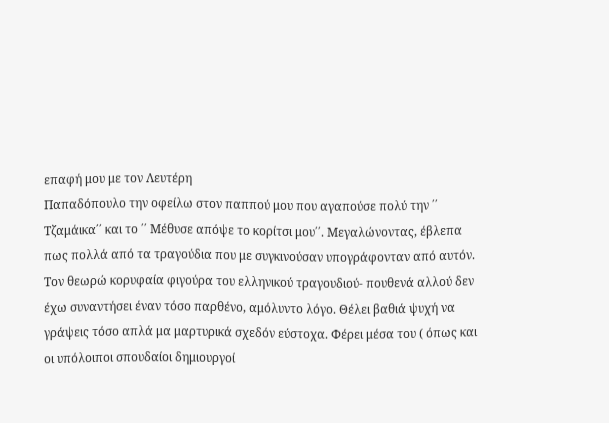επαφή μου με τον Λευτέρη
Παπαδόπουλο την οφείλω στον παππού μου που αγαπούσε πολύ την ΄΄
Τζαμάικα΄΄ και το ΄΄ Μέθυσε απόψε το κορίτσι μου΄΄. Μεγαλώνοντας, έβλεπα
πως πολλά από τα τραγούδια που με συγκινούσαν υπογράφονταν από αυτόν.
Τον θεωρώ κορυφαία φιγούρα του ελληνικού τραγουδιού- πουθενά αλλού δεν
έχω συναντήσει έναν τόσο παρθένο, αμόλυντο λόγο. Θέλει βαθιά ψυχή να
γράψεις τόσο απλά μα μαρτυρικά σχεδόν εύστοχα. Φέρει μέσα του ( όπως και
οι υπόλοιποι σπουδαίοι δημιουργοί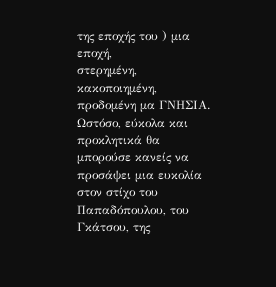της εποχής του ) μια εποχή,
στερημένη, κακοποιημένη, προδομένη μα ΓΝΗΣΙΑ. Ωστόσο, εύκολα και
προκλητικά θα μπορούσε κανείς να προσάψει μια ευκολία στον στίχο του
Παπαδόπουλου, του Γκάτσου, της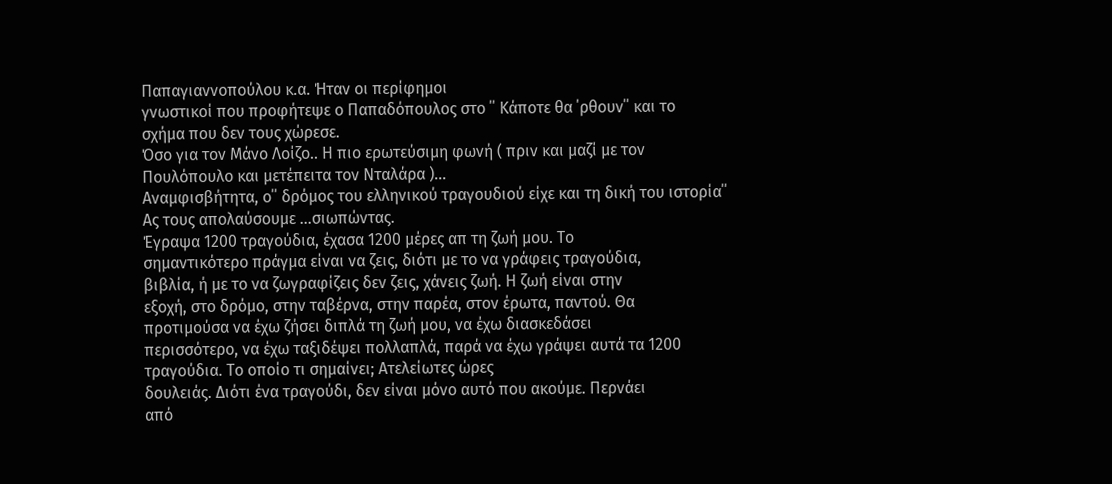Παπαγιαννοπούλου κ.α. Ήταν οι περίφημοι
γνωστικοί που προφήτεψε ο Παπαδόπουλος στο ΄΄ Κάποτε θα ΄ρθουν΄΄ και το
σχήμα που δεν τους χώρεσε.
Όσο για τον Μάνο Λοίζο.. Η πιο ερωτεύσιμη φωνή ( πριν και μαζί με τον Πουλόπουλο και μετέπειτα τον Νταλάρα )...
Aναμφισβήτητα, ο΄΄ δρόμος του ελληνικού τραγουδιού είχε και τη δική του ιστορία΄΄
Ας τους απολαύσουμε ...σιωπώντας.
Έγραψα 1200 τραγούδια, έχασα 1200 μέρες απ τη ζωή μου. Το
σημαντικότερο πράγμα είναι να ζεις, διότι με το να γράφεις τραγούδια,
βιβλία, ή με το να ζωγραφίζεις δεν ζεις, χάνεις ζωή. Η ζωή είναι στην
εξοχή, στο δρόμο, στην ταβέρνα, στην παρέα, στον έρωτα, παντού. Θα
προτιμούσα να έχω ζήσει διπλά τη ζωή μου, να έχω διασκεδάσει
περισσότερο, να έχω ταξιδέψει πολλαπλά, παρά να έχω γράψει αυτά τα 1200
τραγούδια. Το οποίο τι σημαίνει; Ατελείωτες ώρες
δουλειάς. Διότι ένα τραγούδι, δεν είναι μόνο αυτό που ακούμε. Περνάει
από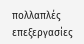πολλαπλές επεξεργασίες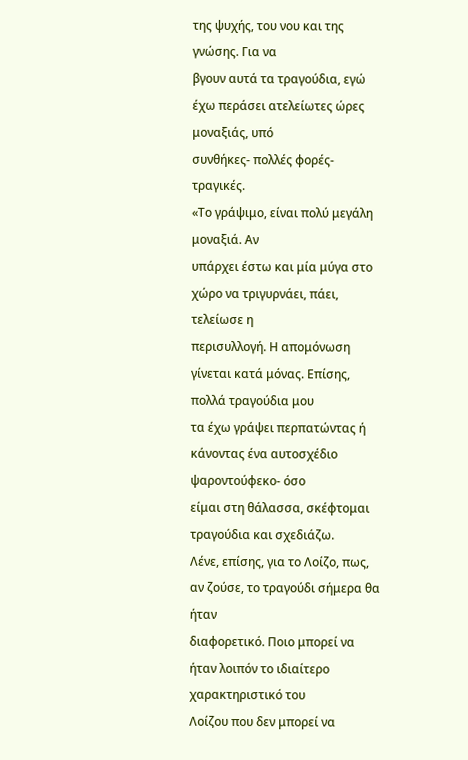της ψυχής, του νου και της γνώσης. Για να
βγουν αυτά τα τραγούδια, εγώ έχω περάσει ατελείωτες ώρες μοναξιάς, υπό
συνθήκες- πολλές φορές- τραγικές.
«Το γράψιμο, είναι πολύ μεγάλη μοναξιά. Αν
υπάρχει έστω και μία μύγα στο χώρο να τριγυρνάει, πάει, τελείωσε η
περισυλλογή. Η απομόνωση γίνεται κατά μόνας. Επίσης, πολλά τραγούδια μου
τα έχω γράψει περπατώντας ή κάνοντας ένα αυτοσχέδιο ψαροντούφεκο- όσο
είμαι στη θάλασσα, σκέφτομαι τραγούδια και σχεδιάζω.
Λένε, επίσης, για το Λοίζο, πως, αν ζούσε, το τραγούδι σήμερα θα ήταν
διαφορετικό. Ποιο μπορεί να ήταν λοιπόν το ιδιαίτερο χαρακτηριστικό του
Λοίζου που δεν μπορεί να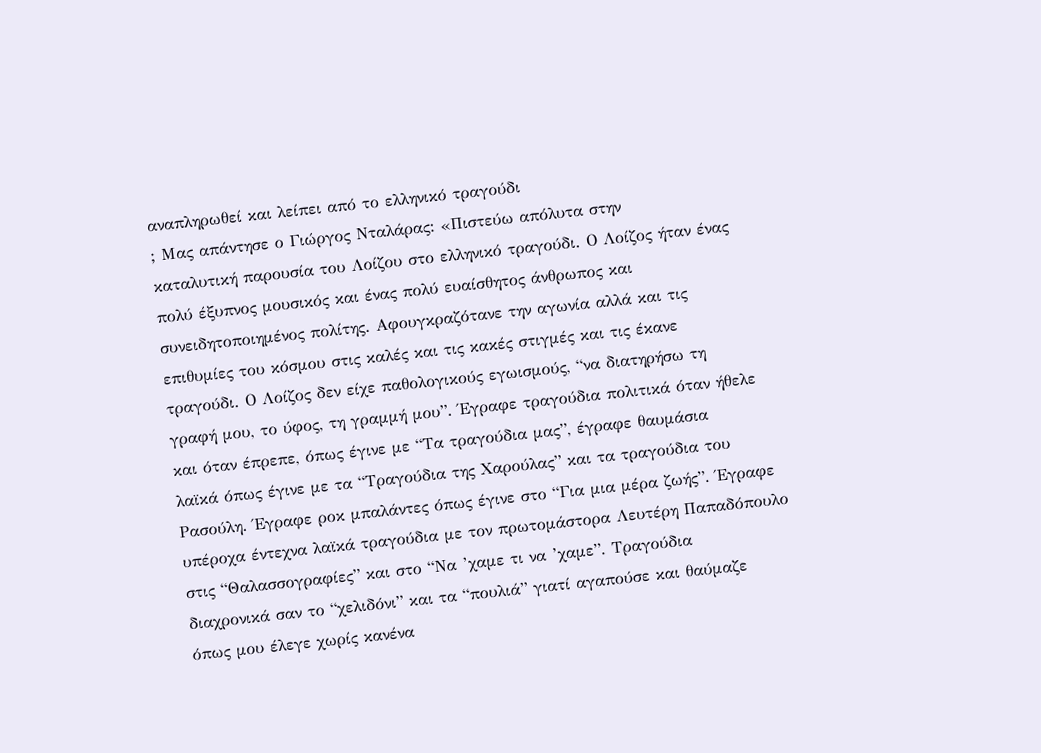αναπληρωθεί και λείπει από το ελληνικό τραγούδι
; Μας απάντησε ο Γιώργος Νταλάρας: «Πιστεύω απόλυτα στην
καταλυτική παρουσία του Λοίζου στο ελληνικό τραγούδι. Ο Λοίζος ήταν ένας
πολύ έξυπνος μουσικός και ένας πολύ ευαίσθητος άνθρωπος και
συνειδητοποιημένος πολίτης. Αφουγκραζότανε την αγωνία αλλά και τις
επιθυμίες του κόσμου στις καλές και τις κακές στιγμές και τις έκανε
τραγούδι. Ο Λοίζος δεν είχε παθολογικούς εγωισμούς, “να διατηρήσω τη
γραφή μου, το ύφος, τη γραμμή μου”. Έγραφε τραγούδια πολιτικά όταν ήθελε
και όταν έπρεπε, όπως έγινε με “Τα τραγούδια μας”, έγραφε θαυμάσια
λαϊκά όπως έγινε με τα “Τραγούδια της Χαρούλας” και τα τραγούδια του
Ρασούλη. Έγραφε ροκ μπαλάντες όπως έγινε στο “Για μια μέρα ζωής”. Έγραφε
υπέροχα έντεχνα λαϊκά τραγούδια με τον πρωτομάστορα Λευτέρη Παπαδόπουλο
στις “Θαλασσογραφίες” και στο “Να ’χαμε τι να ’χαμε”. Τραγούδια
διαχρονικά σαν το “χελιδόνι” και τα “πουλιά” γιατί αγαπούσε και θαύμαζε
όπως μου έλεγε χωρίς κανένα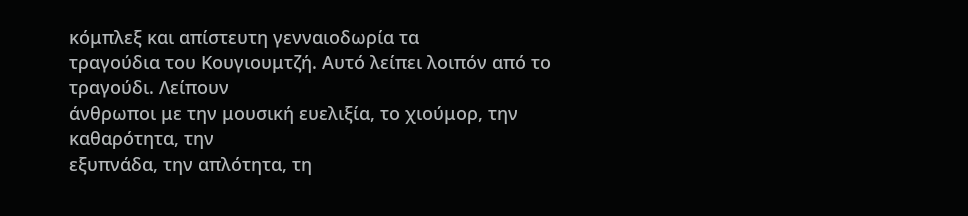κόμπλεξ και απίστευτη γενναιοδωρία τα
τραγούδια του Κουγιουμτζή. Αυτό λείπει λοιπόν από το τραγούδι. Λείπουν
άνθρωποι με την μουσική ευελιξία, το χιούμορ, την καθαρότητα, την
εξυπνάδα, την απλότητα, τη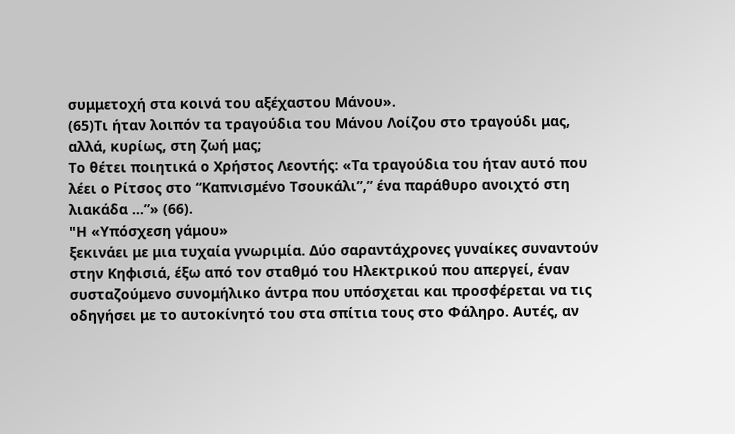συμμετοχή στα κοινά του αξέχαστου Μάνου».
(65)Τι ήταν λοιπόν τα τραγούδια του Μάνου Λοίζου στο τραγούδι μας,
αλλά, κυρίως, στη ζωή μας;
Το θέτει ποιητικά ο Χρήστος Λεοντής: «Τα τραγούδια του ήταν αυτό που λέει ο Ρίτσος στο “Καπνισμένο Τσουκάλι”,” ένα παράθυρο ανοιχτό στη λιακάδα …”» (66).
"Η «Υπόσχεση γάμου»
ξεκινάει με μια τυχαία γνωριμία. Δύο σαραντάχρονες γυναίκες συναντούν
στην Κηφισιά, έξω από τον σταθμό του Ηλεκτρικού που απεργεί, έναν
συσταζούμενο συνομήλικο άντρα που υπόσχεται και προσφέρεται να τις
οδηγήσει με το αυτοκίνητό του στα σπίτια τους στο Φάληρο. Αυτές, αν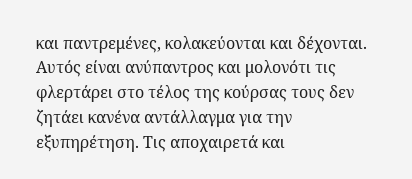και παντρεμένες, κολακεύονται και δέχονται. Αυτός είναι ανύπαντρος και μολονότι τις φλερτάρει στο τέλος της κούρσας τους δεν ζητάει κανένα αντάλλαγμα για την εξυπηρέτηση. Τις αποχαιρετά και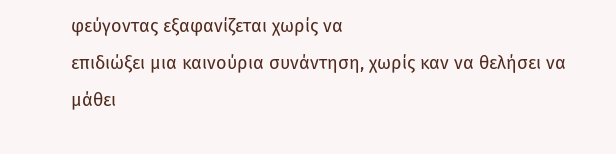φεύγοντας εξαφανίζεται χωρίς να
επιδιώξει μια καινούρια συνάντηση, χωρίς καν να θελήσει να μάθει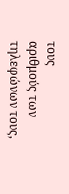τους
αριθμούς των τηλεφώνων τους,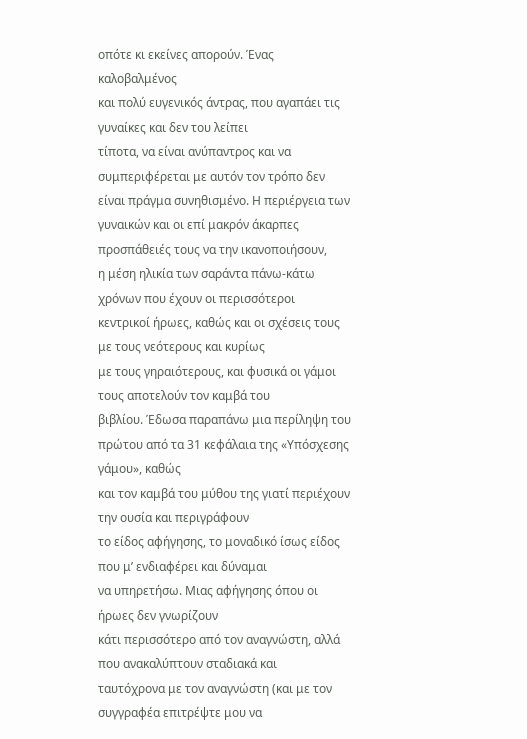οπότε κι εκείνες απορούν. Ένας καλοβαλμένος
και πολύ ευγενικός άντρας, που αγαπάει τις γυναίκες και δεν του λείπει
τίποτα, να είναι ανύπαντρος και να συμπεριφέρεται με αυτόν τον τρόπο δεν
είναι πράγμα συνηθισμένο. Η περιέργεια των γυναικών και οι επί μακρόν άκαρπες προσπάθειές τους να την ικανοποιήσουν,
η μέση ηλικία των σαράντα πάνω-κάτω χρόνων που έχουν οι περισσότεροι
κεντρικοί ήρωες, καθώς και οι σχέσεις τους με τους νεότερους και κυρίως
με τους γηραιότερους, και φυσικά οι γάμοι τους αποτελούν τον καμβά του
βιβλίου. Έδωσα παραπάνω μια περίληψη του πρώτου από τα 31 κεφάλαια της «Υπόσχεσης γάμου», καθώς
και τον καμβά του μύθου της γιατί περιέχουν την ουσία και περιγράφουν
το είδος αφήγησης, το μοναδικό ίσως είδος που μ’ ενδιαφέρει και δύναμαι
να υπηρετήσω. Μιας αφήγησης όπου οι ήρωες δεν γνωρίζουν
κάτι περισσότερο από τον αναγνώστη, αλλά που ανακαλύπτουν σταδιακά και
ταυτόχρονα με τον αναγνώστη (και με τον συγγραφέα επιτρέψτε μου να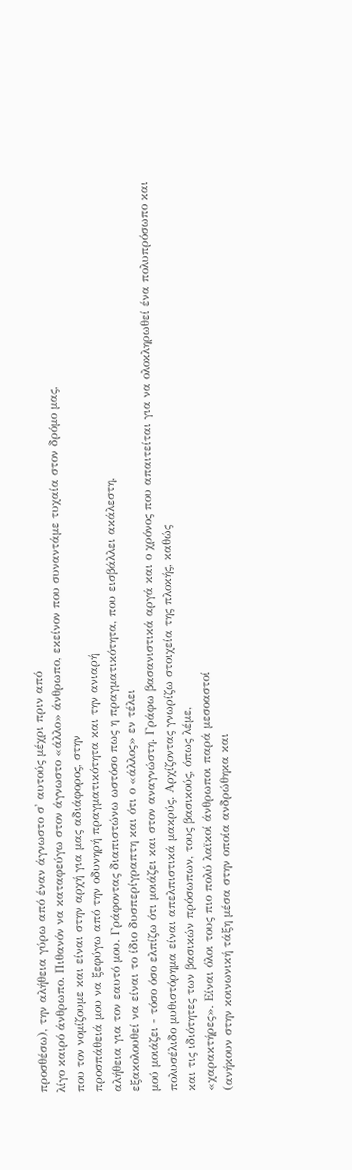προσθέσω), την αλήθεια γύρω από έναν άγνωστο σ' αυτούς μέχρι πριν από
λίγο καιρό άνθρωπο. Πιθανόν να καταφεύγω στον άγνωστο «άλλο» άνθρωπο, εκείνον που συναντάμε τυχαία στον δρόμο μας,
που τον νομίζουμε και είναι στην αρχή για μας αδιάφορος, στην
προσπάθειά μου να ξεφύγω από την οδυνηρή πραγματικότητα και την ανιαρή
αλήθεια για τον εαυτό μου. Γράφοντας διαπιστώνω ωστόσο πως η πραγματικότητα, που εισβάλλει ακάλεστη,
εξακολουθεί να είναι το ίδιο δυσπερίγραπτη και ότι ο «άλλος» εν τέλει
μού μοιάζει - τόσο όσο ελπίζω ότι μοιάζει και στον αναγνώστη. Γράφω βασανιστικά αργά και ο χρόνος που απαιτείται για να ολοκληρωθεί ένα πολυπρόσωπο και πολυσέλιδο μυθιστόρημα είναι απελπιστικά μακρύς. Αρχίζοντας γνωρίζω στοιχεία της πλοκής, καθώς
και τις ιδιότητες των βασικών πρόσωπων, τους βασικούς, όπως λέμε,
«χαρακτήρες». Είναι όλοι τους πιο πολύ λαϊκοί άνθρωποι παρά μεσοαστοί
(ανήκουν στην κοινωνική τάξη μέσα στην οποία ανδρώθηκα και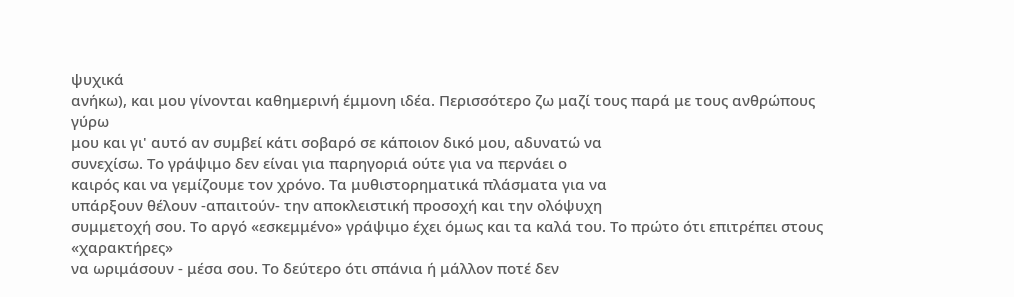ψυχικά
ανήκω), και μου γίνονται καθημερινή έμμονη ιδέα. Περισσότερο ζω μαζί τους παρά με τους ανθρώπους γύρω
μου και γι' αυτό αν συμβεί κάτι σοβαρό σε κάποιον δικό μου, αδυνατώ να
συνεχίσω. Το γράψιμο δεν είναι για παρηγοριά ούτε για να περνάει ο
καιρός και να γεμίζουμε τον χρόνο. Τα μυθιστορηματικά πλάσματα για να
υπάρξουν θέλουν -απαιτούν- την αποκλειστική προσοχή και την ολόψυχη
συμμετοχή σου. Το αργό «εσκεμμένο» γράψιμο έχει όμως και τα καλά του. Το πρώτο ότι επιτρέπει στους «χαρακτήρες»
να ωριμάσουν - μέσα σου. Το δεύτερο ότι σπάνια ή μάλλον ποτέ δεν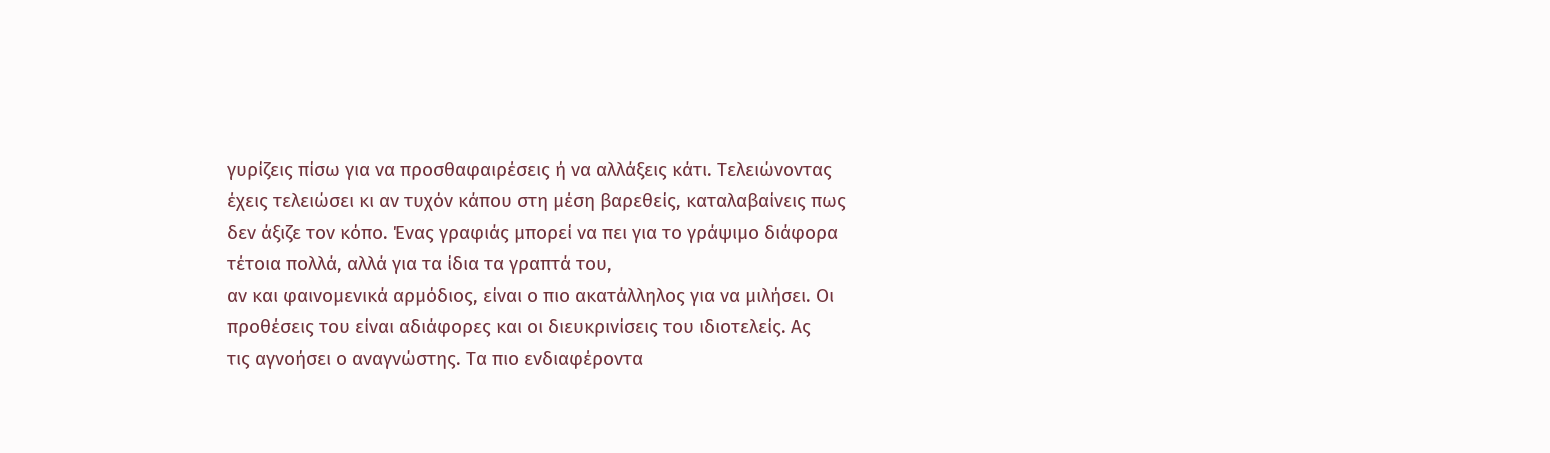γυρίζεις πίσω για να προσθαφαιρέσεις ή να αλλάξεις κάτι. Τελειώνοντας
έχεις τελειώσει κι αν τυχόν κάπου στη μέση βαρεθείς, καταλαβαίνεις πως
δεν άξιζε τον κόπο. Ένας γραφιάς μπορεί να πει για το γράψιμο διάφορα τέτοια πολλά, αλλά για τα ίδια τα γραπτά του,
αν και φαινομενικά αρμόδιος, είναι ο πιο ακατάλληλος για να μιλήσει. Οι
προθέσεις του είναι αδιάφορες και οι διευκρινίσεις του ιδιοτελείς. Ας
τις αγνοήσει ο αναγνώστης. Τα πιο ενδιαφέροντα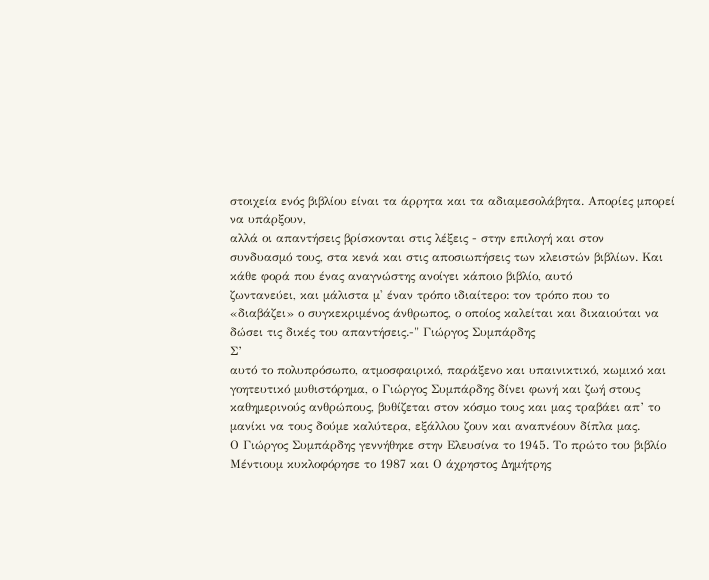στοιχεία ενός βιβλίου είναι τα άρρητα και τα αδιαμεσολάβητα. Απορίες μπορεί να υπάρξουν,
αλλά οι απαντήσεις βρίσκονται στις λέξεις - στην επιλογή και στον
συνδυασμό τους, στα κενά και στις αποσιωπήσεις των κλειστών βιβλίων. Και κάθε φορά που ένας αναγνώστης ανοίγει κάποιο βιβλίο, αυτό
ζωντανεύει, και μάλιστα μ' έναν τρόπο ιδιαίτερο: τον τρόπο που το
«διαβάζει» ο συγκεκριμένος άνθρωπος, ο οποίος καλείται και δικαιούται να
δώσει τις δικές του απαντήσεις.-" Γιώργος Συμπάρδης
Σ’
αυτό το πολυπρόσωπο, ατμοσφαιρικό, παράξενο και υπαινικτικό, κωμικό και
γοητευτικό μυθιστόρημα, ο Γιώργος Συμπάρδης δίνει φωνή και ζωή στους
καθημερινούς ανθρώπους, βυθίζεται στον κόσμο τους και μας τραβάει απ’ το
μανίκι να τους δούμε καλύτερα, εξάλλου ζουν και αναπνέουν δίπλα μας.
Ο Γιώργος Συμπάρδης γεννήθηκε στην Ελευσίνα το 1945. Το πρώτο του βιβλίο Μέντιουμ κυκλοφόρησε το 1987 και Ο άχρηστος Δημήτρης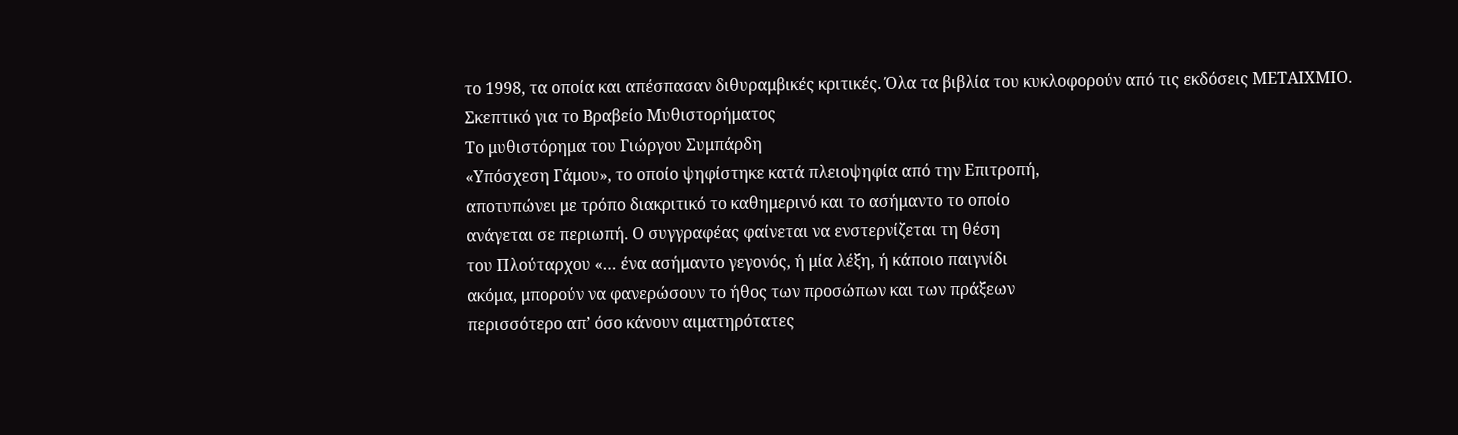το 1998, τα οποία και απέσπασαν διθυραμβικές κριτικές. Όλα τα βιβλία του κυκλοφορούν από τις εκδόσεις ΜΕΤΑΙΧΜΙΟ.
Σκεπτικό για το Βραβείο Μυθιστορήματος
Το μυθιστόρημα του Γιώργου Συμπάρδη
«Υπόσχεση Γάμου», το οποίο ψηφίστηκε κατά πλειοψηφία από την Επιτροπή,
αποτυπώνει με τρόπο διακριτικό το καθημερινό και το ασήμαντο το οποίο
ανάγεται σε περιωπή. Ο συγγραφέας φαίνεται να ενστερνίζεται τη θέση
του Πλούταρχου «… ένα ασήμαντο γεγονός, ή μία λέξη, ή κάποιο παιγνίδι
ακόμα, μπορούν να φανερώσουν το ήθος των προσώπων και των πράξεων
περισσότερο απ’ όσο κάνουν αιματηρότατες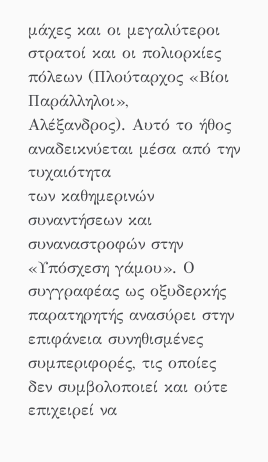μάχες και οι μεγαλύτεροι
στρατοί και οι πολιορκίες πόλεων (Πλούταρχος «Βίοι Παράλληλοι»,
Αλέξανδρος). Αυτό το ήθος αναδεικνύεται μέσα από την τυχαιότητα
των καθημερινών συναντήσεων και συναναστροφών στην «Υπόσχεση γάμου». Ο
συγγραφέας ως οξυδερκής παρατηρητής ανασύρει στην επιφάνεια συνηθισμένες
συμπεριφορές, τις οποίες δεν συμβολοποιεί και ούτε επιχειρεί να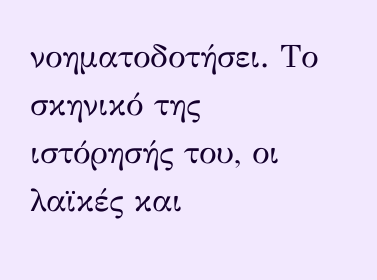νοηματοδοτήσει. Το σκηνικό της ιστόρησής του, οι λαϊκές και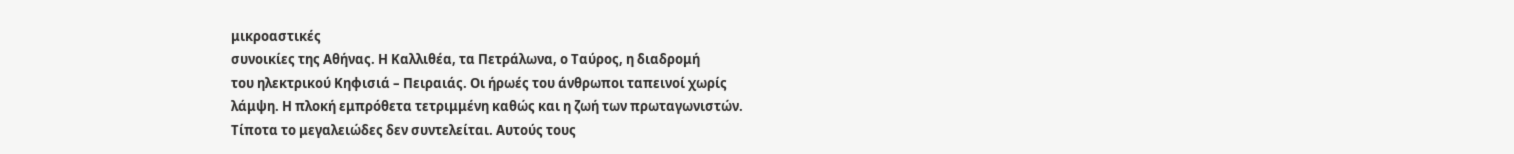μικροαστικές
συνοικίες της Αθήνας. Η Καλλιθέα, τα Πετράλωνα, ο Ταύρος, η διαδρομή
του ηλεκτρικού Κηφισιά – Πειραιάς. Οι ήρωές του άνθρωποι ταπεινοί χωρίς
λάμψη. Η πλοκή εμπρόθετα τετριμμένη καθώς και η ζωή των πρωταγωνιστών.
Τίποτα το μεγαλειώδες δεν συντελείται. Αυτούς τους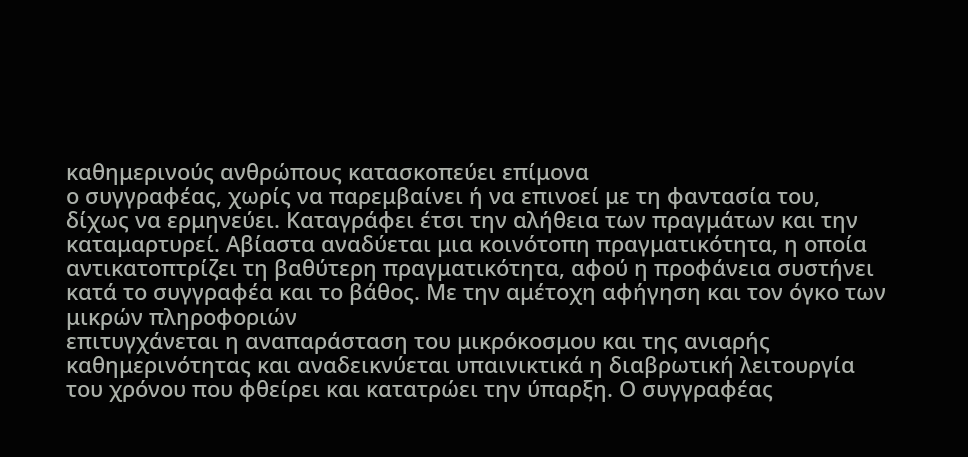καθημερινούς ανθρώπους κατασκοπεύει επίμονα
ο συγγραφέας, χωρίς να παρεμβαίνει ή να επινοεί με τη φαντασία του,
δίχως να ερμηνεύει. Καταγράφει έτσι την αλήθεια των πραγμάτων και την
καταμαρτυρεί. Αβίαστα αναδύεται μια κοινότοπη πραγματικότητα, η οποία
αντικατοπτρίζει τη βαθύτερη πραγματικότητα, αφού η προφάνεια συστήνει
κατά το συγγραφέα και το βάθος. Με την αμέτοχη αφήγηση και τον όγκο των μικρών πληροφοριών
επιτυγχάνεται η αναπαράσταση του μικρόκοσμου και της ανιαρής
καθημερινότητας και αναδεικνύεται υπαινικτικά η διαβρωτική λειτουργία
του χρόνου που φθείρει και κατατρώει την ύπαρξη. Ο συγγραφέας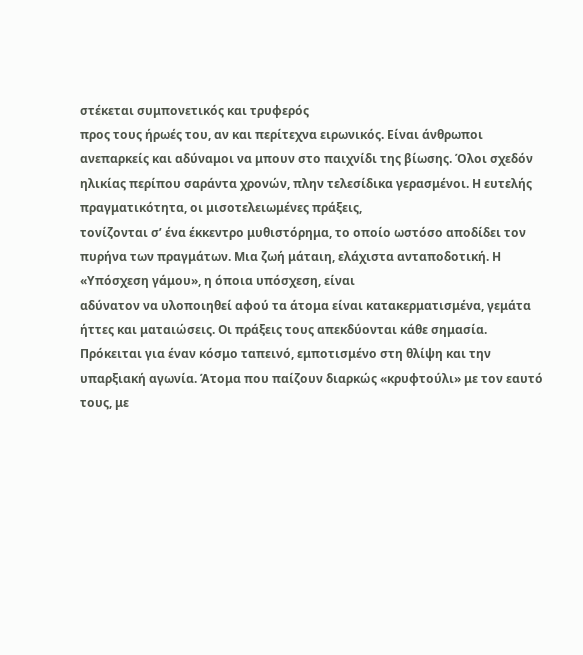στέκεται συμπονετικός και τρυφερός
προς τους ήρωές του, αν και περίτεχνα ειρωνικός. Είναι άνθρωποι
ανεπαρκείς και αδύναμοι να μπουν στο παιχνίδι της βίωσης. Όλοι σχεδόν
ηλικίας περίπου σαράντα χρονών, πλην τελεσίδικα γερασμένοι. Η ευτελής πραγματικότητα, οι μισοτελειωμένες πράξεις,
τονίζονται σ’ ένα έκκεντρο μυθιστόρημα, το οποίο ωστόσο αποδίδει τον
πυρήνα των πραγμάτων. Μια ζωή μάταιη, ελάχιστα ανταποδοτική. Η «Υπόσχεση γάμου», η όποια υπόσχεση, είναι
αδύνατον να υλοποιηθεί αφού τα άτομα είναι κατακερματισμένα, γεμάτα
ήττες και ματαιώσεις. Οι πράξεις τους απεκδύονται κάθε σημασία.
Πρόκειται για έναν κόσμο ταπεινό, εμποτισμένο στη θλίψη και την
υπαρξιακή αγωνία. Άτομα που παίζουν διαρκώς «κρυφτούλι» με τον εαυτό
τους, με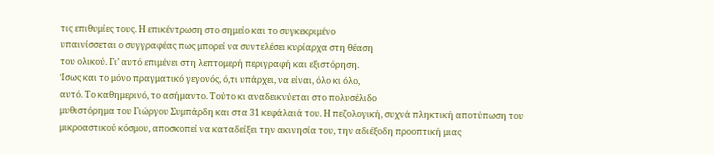τις επιθυμίες τους. Η επικέντρωση στο σημείο και το συγκεκριμένο
υπαινίσσεται ο συγγραφέας πως μπορεί να συντελέσει κυρίαρχα στη θέαση
του ολικού. Γι’ αυτό επιμένει στη λεπτομερή περιγραφή και εξιστόρηση.
Ίσως και το μόνο πραγματικό γεγονός, ό,τι υπάρχει, να είναι, όλο κι όλο,
αυτό. Το καθημερινό, το ασήμαντο. Τούτο κι αναδεικνύεται στο πολυσέλιδο
μυθιστόρημα του Γιώργου Συμπάρδη και στα 31 κεφάλαιά του. Η πεζολογική, συχνά πληκτική αποτύπωση του μικροαστικού κόσμου, αποσκοπεί να καταδείξει την ακινησία του, την αδιέξοδη προοπτική μιας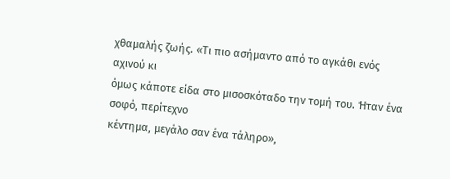χθαμαλής ζωής. «Τι πιο ασήμαντο από το αγκάθι ενός αχινού κι
όμως κάποτε είδα στο μισοσκόταδο την τομή του. Ήταν ένα σοφό, περίτεχνο
κέντημα, μεγάλο σαν ένα τάληρο»,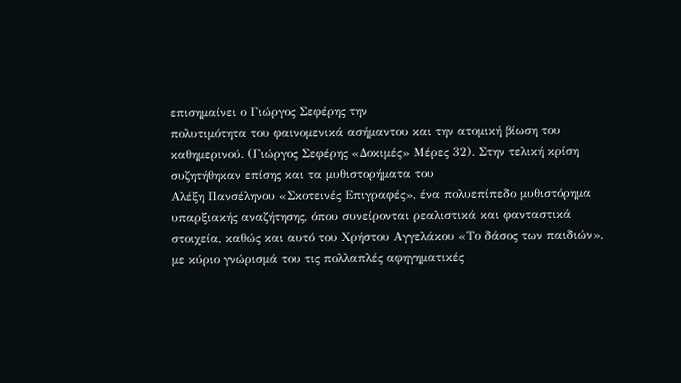επισημαίνει ο Γιώργος Σεφέρης την
πολυτιμότητα του φαινομενικά ασήμαντου και την ατομική βίωση του
καθημερινού. (Γιώργος Σεφέρης «Δοκιμές» Μέρες 32). Στην τελική κρίση συζητήθηκαν επίσης και τα μυθιστορήματα του
Αλέξη Πανσέληνου «Σκοτεινές Επιγραφές», ένα πολυεπίπεδο μυθιστόρημα
υπαρξιακής αναζήτησης, όπου συνείρονται ρεαλιστικά και φανταστικά
στοιχεία, καθώς και αυτό του Χρήστου Αγγελάκου «Το δάσος των παιδιών»,
με κύριο γνώρισμά του τις πολλαπλές αφηγηματικές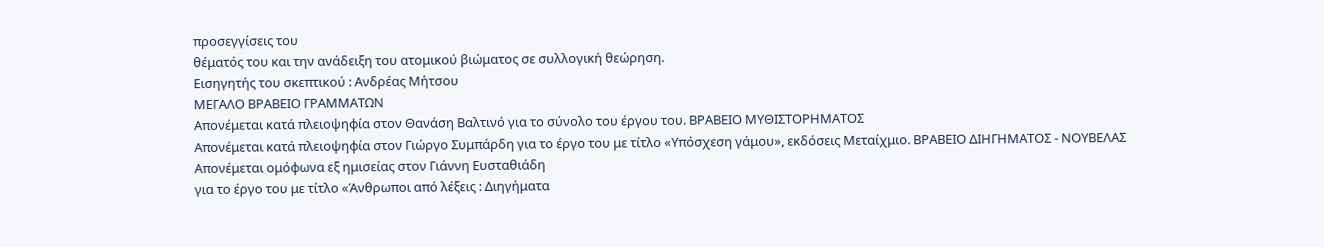προσεγγίσεις του
θέματός του και την ανάδειξη του ατομικού βιώματος σε συλλογική θεώρηση.
Εισηγητής του σκεπτικού : Ανδρέας Μήτσου
ΜΕΓΑΛΟ ΒΡΑΒΕΙΟ ΓΡΑΜΜΑΤΩΝ
Απονέμεται κατά πλειοψηφία στον Θανάση Βαλτινό για το σύνολο του έργου του. ΒΡΑΒΕΙΟ ΜΥΘΙΣΤΟΡΗΜΑΤΟΣ
Απονέμεται κατά πλειοψηφία στον Γιώργο Συμπάρδη για το έργο του με τίτλο «Υπόσχεση γάμου», εκδόσεις Μεταίχμιο. ΒΡΑΒΕΙΟ ΔΙΗΓΗΜΑΤΟΣ - ΝΟΥΒΕΛΑΣ
Απονέμεται ομόφωνα εξ ημισείας στον Γιάννη Ευσταθιάδη
για το έργο του με τίτλο «Άνθρωποι από λέξεις : Διηγήματα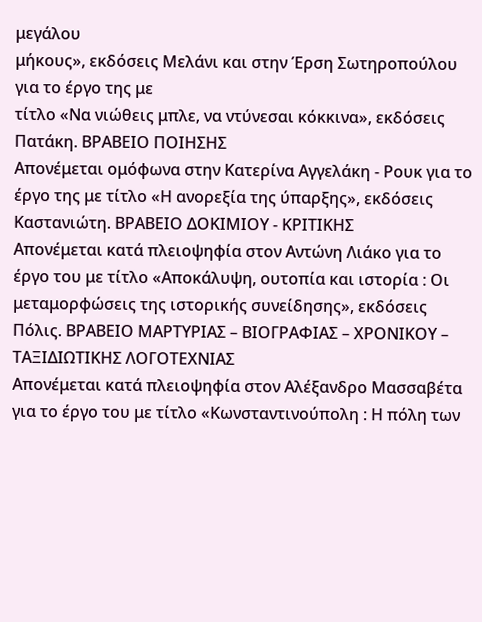μεγάλου
μήκους», εκδόσεις Μελάνι και στην Έρση Σωτηροπούλου για το έργο της με
τίτλο «Να νιώθεις μπλε, να ντύνεσαι κόκκινα», εκδόσεις Πατάκη. ΒΡΑΒΕΙΟ ΠΟΙΗΣΗΣ
Απονέμεται ομόφωνα στην Κατερίνα Αγγελάκη - Ρουκ για το έργο της με τίτλο «Η ανορεξία της ύπαρξης», εκδόσεις Καστανιώτη. ΒΡΑΒΕΙΟ ΔΟΚΙΜΙΟΥ - ΚΡΙΤΙΚΗΣ
Απονέμεται κατά πλειοψηφία στον Αντώνη Λιάκο για το έργο του με τίτλο «Αποκάλυψη, ουτοπία και ιστορία : Οι μεταμορφώσεις της ιστορικής συνείδησης», εκδόσεις Πόλις. ΒΡΑΒΕΙΟ ΜΑΡΤΥΡΙΑΣ – ΒΙΟΓΡΑΦΙΑΣ – ΧΡΟΝΙΚΟΥ – ΤΑΞΙΔΙΩΤΙΚΗΣ ΛΟΓΟΤΕΧΝΙΑΣ
Απονέμεται κατά πλειοψηφία στον Αλέξανδρο Μασσαβέτα για το έργο του με τίτλο «Κωνσταντινούπολη : Η πόλη των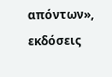απόντων», εκδόσεις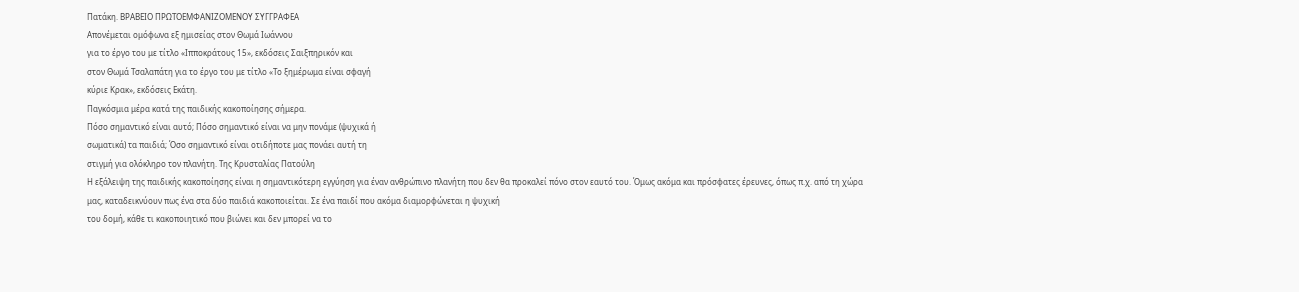Πατάκη. ΒΡΑΒΕΙΟ ΠΡΩΤΟΕΜΦΑΝΙΖΟΜΕΝΟΥ ΣΥΓΓΡΑΦΕΑ
Απονέμεται ομόφωνα εξ ημισείας στον Θωμά Ιωάννου
για το έργο του με τίτλο «Ιπποκράτους 15», εκδόσεις Σαιξπηρικόν και
στον Θωμά Τσαλαπάτη για το έργο του με τίτλο «Το ξημέρωμα είναι σφαγή
κύριε Κρακ», εκδόσεις Εκάτη.
Παγκόσμια μέρα κατά της παιδικής κακοποίησης σήμερα.
Πόσο σημαντικό είναι αυτό; Πόσο σημαντικό είναι να μην πονάμε (ψυχικά ή
σωματικά) τα παιδιά; Όσο σημαντικό είναι οτιδήποτε μας πονάει αυτή τη
στιγμή για ολόκληρο τον πλανήτη. Της Κρυσταλίας Πατούλη
Η εξάλειψη της παιδικής κακοποίησης είναι η σημαντικότερη εγγύηση για έναν ανθρώπινο πλανήτη που δεν θα προκαλεί πόνο στον εαυτό του. Όμως ακόμα και πρόσφατες έρευνες, όπως π.χ. από τη χώρα μας, καταδεικνύουν πως ένα στα δύο παιδιά κακοποιείται. Σε ένα παιδί που ακόμα διαμορφώνεται η ψυχική
του δομή, κάθε τι κακοποιητικό που βιώνει και δεν μπορεί να το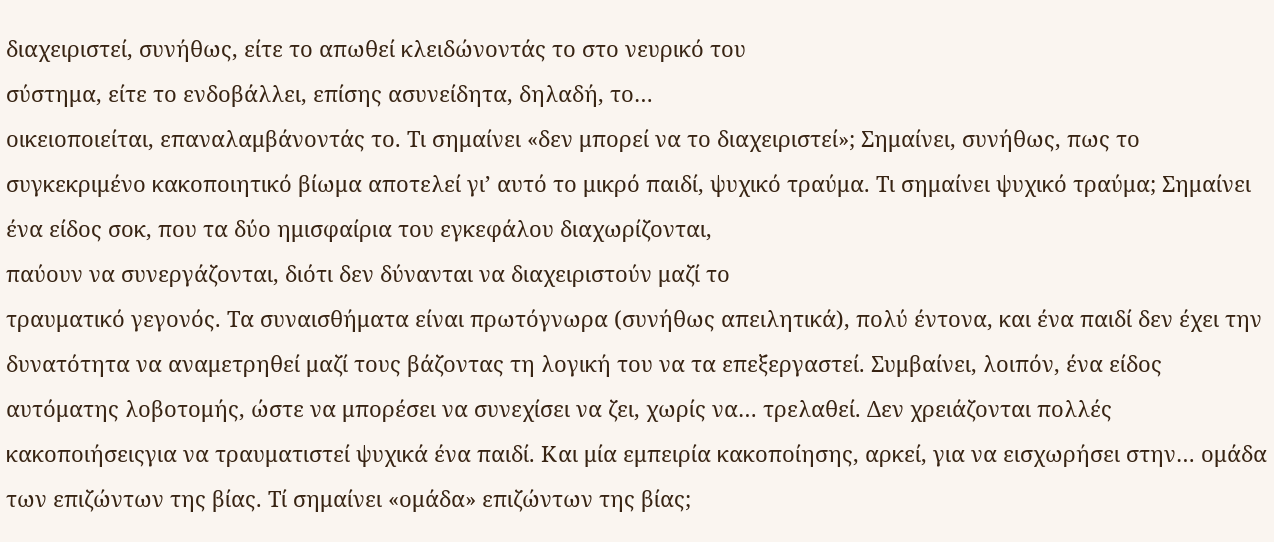διαχειριστεί, συνήθως, είτε το απωθεί κλειδώνοντάς το στο νευρικό του
σύστημα, είτε το ενδοβάλλει, επίσης ασυνείδητα, δηλαδή, το…
οικειοποιείται, επαναλαμβάνοντάς το. Τι σημαίνει «δεν μπορεί να το διαχειριστεί»; Σημαίνει, συνήθως, πως το συγκεκριμένο κακοποιητικό βίωμα αποτελεί γι’ αυτό το μικρό παιδί, ψυχικό τραύμα. Τι σημαίνει ψυχικό τραύμα; Σημαίνει
ένα είδος σοκ, που τα δύο ημισφαίρια του εγκεφάλου διαχωρίζονται,
παύουν να συνεργάζονται, διότι δεν δύνανται να διαχειριστούν μαζί το
τραυματικό γεγονός. Τα συναισθήματα είναι πρωτόγνωρα (συνήθως απειλητικά), πολύ έντονα, και ένα παιδί δεν έχει την δυνατότητα να αναμετρηθεί μαζί τους βάζοντας τη λογική του να τα επεξεργαστεί. Συμβαίνει, λοιπόν, ένα είδος αυτόματης λοβοτομής, ώστε να μπορέσει να συνεχίσει να ζει, χωρίς να… τρελαθεί. Δεν χρειάζονται πολλές κακοποιήσειςγια να τραυματιστεί ψυχικά ένα παιδί. Και μία εμπειρία κακοποίησης, αρκεί, για να εισχωρήσει στην… ομάδα των επιζώντων της βίας. Τί σημαίνει «ομάδα» επιζώντων της βίας;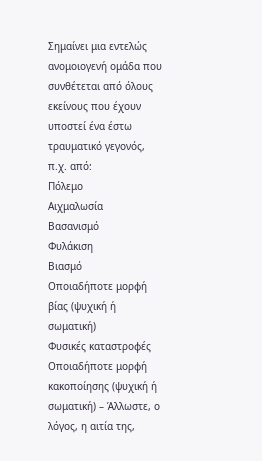Σημαίνει μια εντελώς ανομοιογενή ομάδα που συνθέτεται από όλους εκείνους που έχουν υποστεί ένα έστω τραυματικό γεγονός, π.χ. από:
Πόλεμο
Αιχμαλωσία
Βασανισμό
Φυλάκιση
Βιασμό
Οποιαδήποτε μορφή βίας (ψυχική ή σωματική)
Φυσικές καταστροφές
Οποιαδήποτε μορφή κακοποίησης (ψυχική ή σωματική) – Άλλωστε, ο λόγος, η αιτία της,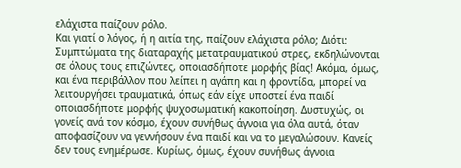ελάχιστα παίζουν ρόλο.
Και γιατί ο λόγος, ή η αιτία της, παίζουν ελάχιστα ρόλο; Διότι: Συμπτώματα της διαταραχής μετατραυματικού στρες, εκδηλώνονται σε όλους τους επιζώντες, οποιασδήποτε μορφής βίας! Ακόμα, όμως, και ένα περιβάλλον που λείπει η αγάπη και η φροντίδα, μπορεί να λειτουργήσει τραυματικά, όπως εάν είχε υποστεί ένα παιδί οποιασδήποτε μορφής ψυχοσωματική κακοποίηση. Δυστυχώς, οι γονείς ανά τον κόσμο, έχουν συνήθως άγνοια για όλα αυτά, όταν αποφασίζουν να γεννήσουν ένα παιδί και να το μεγαλώσουν. Κανείς δεν τους ενημέρωσε. Κυρίως, όμως, έχουν συνήθως άγνοια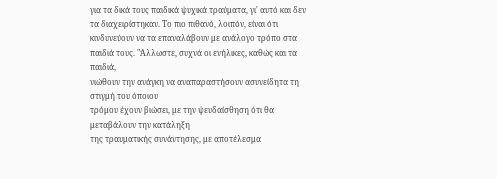για τα δικά τους παιδικά ψυχικά τραύματα, γι' αυτό και δεν τα διαχειρίστηκαν. Το πιο πιθανό, λοιπόν, είναι ότι κινδυνεύουν να τα επαναλάβουν με ανάλογο τρόπο στα παιδιά τους. "Άλλωστε, συχνά οι ενήλικες, καθώς και τα παιδιά,
νιώθουν την ανάγκη να αναπαραστήσουν ασυνείδητα τη στιγμή του όποιου
τρόμου έχουν βιώσει, με την ψευδαίσθηση ότι θα μεταβάλουν την κατάληξη
της τραυματικής συνάντησης, με αποτέλεσμα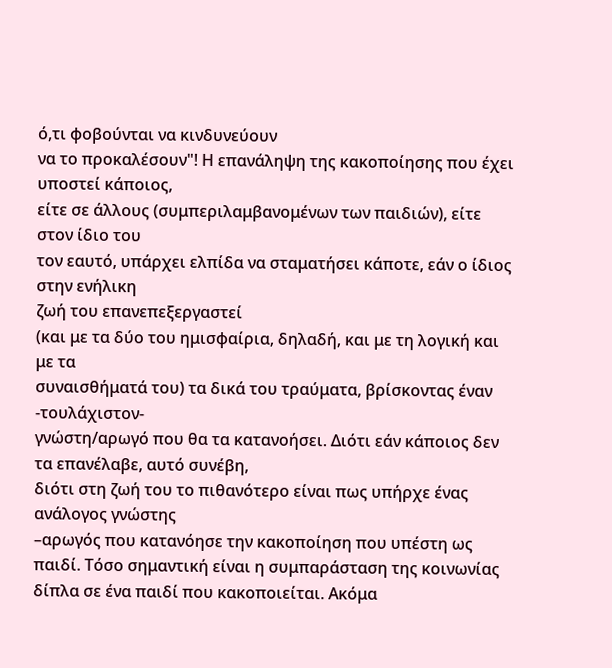ό,τι φοβούνται να κινδυνεύουν
να το προκαλέσουν"! Η επανάληψη της κακοποίησης που έχει υποστεί κάποιος,
είτε σε άλλους (συμπεριλαμβανομένων των παιδιών), είτε στον ίδιο του
τον εαυτό, υπάρχει ελπίδα να σταματήσει κάποτε, εάν ο ίδιος στην ενήλικη
ζωή του επανεπεξεργαστεί
(και με τα δύο του ημισφαίρια, δηλαδή, και με τη λογική και με τα
συναισθήματά του) τα δικά του τραύματα, βρίσκοντας έναν -τουλάχιστον-
γνώστη/αρωγό που θα τα κατανοήσει. Διότι εάν κάποιος δεν τα επανέλαβε, αυτό συνέβη,
διότι στη ζωή του το πιθανότερο είναι πως υπήρχε ένας ανάλογος γνώστης
–αρωγός που κατανόησε την κακοποίηση που υπέστη ως παιδί. Τόσο σημαντική είναι η συμπαράσταση της κοινωνίας
δίπλα σε ένα παιδί που κακοποιείται. Ακόμα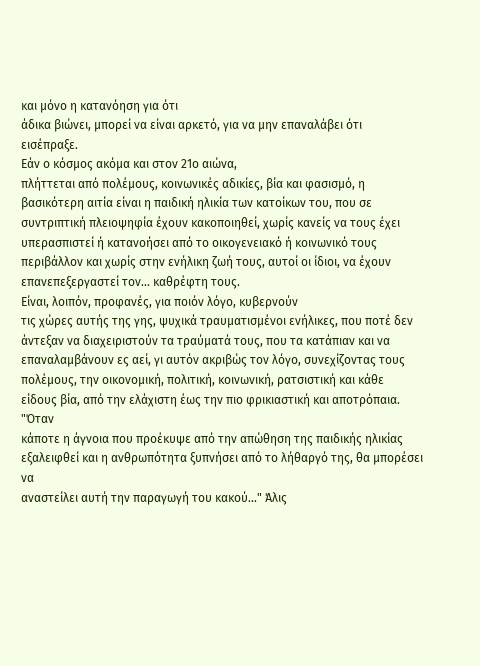και μόνο η κατανόηση για ότι
άδικα βιώνει, μπορεί να είναι αρκετό, για να μην επαναλάβει ότι
εισέπραξε.
Εάν ο κόσμος ακόμα και στον 21ο αιώνα,
πλήττεται από πολέμους, κοινωνικές αδικίες, βία και φασισμό, η
βασικότερη αιτία είναι η παιδική ηλικία των κατοίκων του, που σε
συντριπτική πλειοψηφία έχουν κακοποιηθεί, χωρίς κανείς να τους έχει
υπερασπιστεί ή κατανοήσει από το οικογενειακό ή κοινωνικό τους
περιβάλλον και χωρίς στην ενήλικη ζωή τους, αυτοί οι ίδιοι, να έχουν
επανεπεξεργαστεί τον... καθρέφτη τους.
Είναι, λοιπόν, προφανές, για ποιόν λόγο, κυβερνούν
τις χώρες αυτής της γης, ψυχικά τραυματισμένοι ενήλικες, που ποτέ δεν
άντεξαν να διαχειριστούν τα τραύματά τους, που τα κατάπιαν και να
επαναλαμβάνουν ες αεί, γι αυτόν ακριβώς τον λόγο, συνεχίζοντας τους
πολέμους, την οικονομική, πολιτική, κοινωνική, ρατσιστική και κάθε
είδους βία, από την ελάχιστη έως την πιο φρικιαστική και αποτρόπαια. "Όταν
κάποτε η άγνοια που προέκυψε από την απώθηση της παιδικής ηλικίας
εξαλειφθεί και η ανθρωπότητα ξυπνήσει από το λήθαργό της, θα μπορέσει να
αναστείλει αυτή την παραγωγή του κακού..." Άλις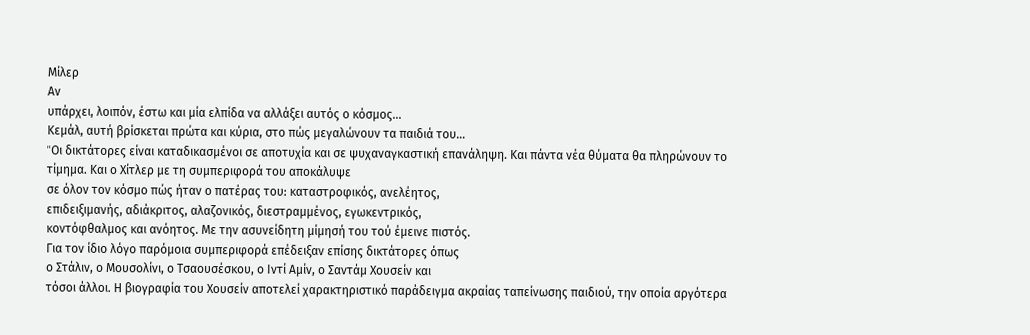Μίλερ
Αν
υπάρχει, λοιπόν, έστω και μία ελπίδα να αλλάξει αυτός ο κόσμος...
Κεμάλ, αυτή βρίσκεται πρώτα και κύρια, στο πώς μεγαλώνουν τα παιδιά του…
"Oι δικτάτορες είναι καταδικασμένοι σε αποτυχία και σε ψυχαναγκαστική επανάληψη. Και πάντα νέα θύματα θα πληρώνουν το τίμημα. Και ο Χίτλερ με τη συμπεριφορά του αποκάλυψε
σε όλον τον κόσμο πώς ήταν ο πατέρας του: καταστροφικός, ανελέητος,
επιδειξιμανής, αδιάκριτος, αλαζονικός, διεστραμμένος, εγωκεντρικός,
κοντόφθαλμος και ανόητος. Με την ασυνείδητη μίμησή του τού έμεινε πιστός.
Για τον ίδιο λόγο παρόμοια συμπεριφορά επέδειξαν επίσης δικτάτορες όπως
ο Στάλιν, ο Μουσολίνι, ο Τσαουσέσκου, ο Ιντί Αμίν, ο Σαντάμ Χουσείν και
τόσοι άλλοι. Η βιογραφία του Χουσείν αποτελεί χαρακτηριστικό παράδειγμα ακραίας ταπείνωσης παιδιού, την οποία αργότερα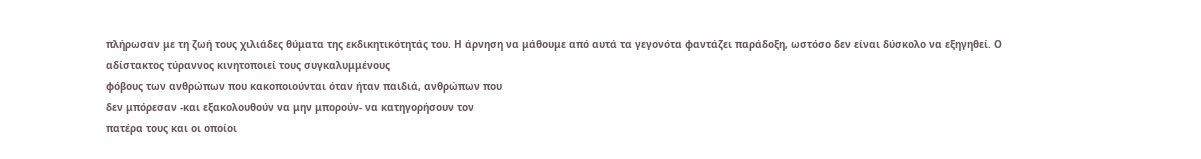πλήρωσαν με τη ζωή τους χιλιάδες θύματα της εκδικητικότητάς του. Η άρνηση να μάθουμε από αυτά τα γεγονότα φαντάζει παράδοξη, ωστόσο δεν είναι δύσκολο να εξηγηθεί. Ο αδίστακτος τύραννος κινητοποιεί τους συγκαλυμμένους
φόβους των ανθρώπων που κακοποιούνται όταν ήταν παιδιά, ανθρώπων που
δεν μπόρεσαν -και εξακολουθούν να μην μπορούν- να κατηγορήσουν τον
πατέρα τους και οι οποίοι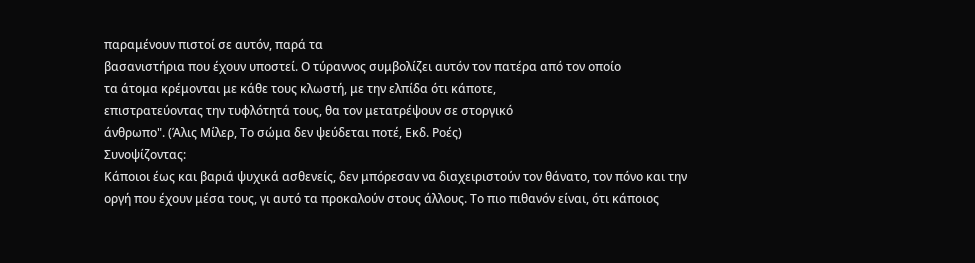παραμένουν πιστοί σε αυτόν, παρά τα
βασανιστήρια που έχουν υποστεί. Ο τύραννος συμβολίζει αυτόν τον πατέρα από τον οποίο
τα άτομα κρέμονται με κάθε τους κλωστή, με την ελπίδα ότι κάποτε,
επιστρατεύοντας την τυφλότητά τους, θα τον μετατρέψουν σε στοργικό
άνθρωπο". (Άλις Μίλερ, Το σώμα δεν ψεύδεται ποτέ, Εκδ. Ροές)
Συνοψίζοντας:
Κάποιοι έως και βαριά ψυχικά ασθενείς, δεν μπόρεσαν να διαχειριστούν τον θάνατο, τον πόνο και την οργή που έχουν μέσα τους, γι αυτό τα προκαλούν στους άλλους. Το πιο πιθανόν είναι, ότι κάποιος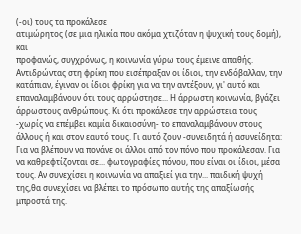(-οι) τους τα προκάλεσε
ατιμώρητος (σε μια ηλικία που ακόμα χτιζόταν η ψυχική τους δομή), και
προφανώς, συγχρόνως, η κοινωνία γύρω τους έμεινε απαθής.
Αντιδρώντας στη φρίκη που εισέπραξαν οι ίδιοι, την ενδόβαλλαν, την κατάπιαν, έγιναν οι ίδιοι φρίκη για να την αντέξουν, γι' αυτό και επαναλαμβάνουν ότι τους αρρώστησε... Η άρρωστη κοινωνία, βγάζει άρρωστους ανθρώπους. Κι ότι προκάλεσε την αρρώστεια τους -χωρίς να επέμβει καμία δικαιοσύνη- το επαναλαμβάνουν στους άλλους ή και στον εαυτό τους. Γι αυτό ζουν -συνειδητά ή ασυνείδητα: Για να βλέπουν να πονάνε οι άλλοι από τον πόνο που προκάλεσαν. Για να καθρεφτίζονται σε... φωτογραφίες πόνου, που είναι οι ίδιοι, μέσα τους. Αν συνεχίσει η κοινωνία να απαξιεί για την... παιδική ψυχή της,θα συνεχίσει να βλέπει το πρόσωπo αυτής της απαξίωσής μπροστά της.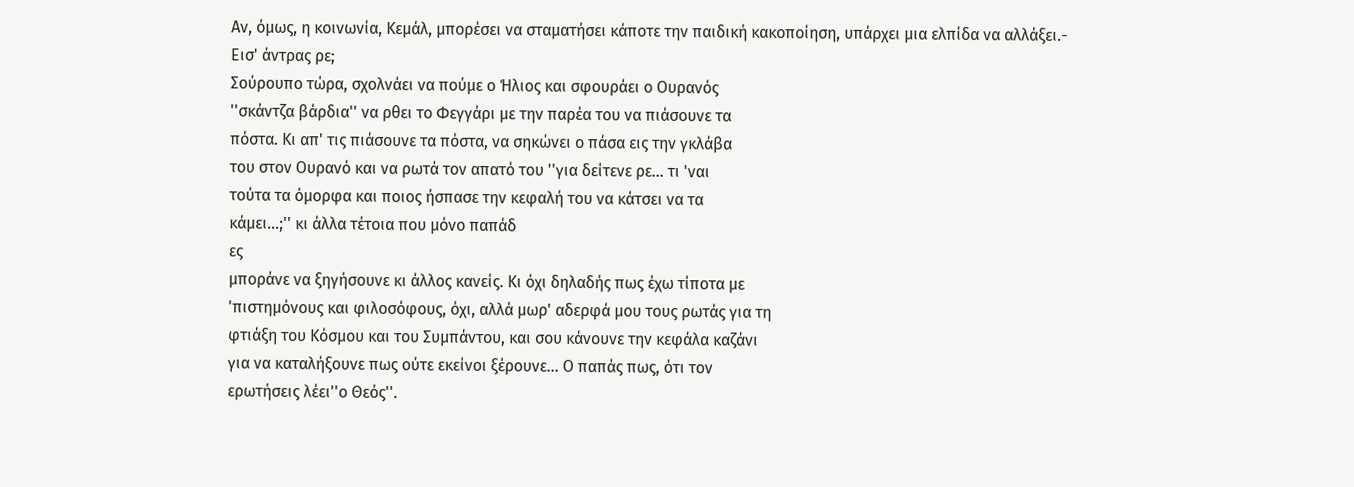Αν, όμως, η κοινωνία, Κεμάλ, μπορέσει να σταματήσει κάποτε την παιδική κακοποίηση, υπάρχει μια ελπίδα να αλλάξει.-
Εισ' άντρας ρε;
Σούρουπο τώρα, σχολνάει να πούμε ο Ήλιος και σφουράει ο Ουρανός
''σκάντζα βάρδια'' να ρθει το Φεγγάρι με την παρέα του να πιάσουνε τα
πόστα. Κι απ' τις πιάσουνε τα πόστα, να σηκώνει ο πάσα εις την γκλάβα
του στον Ουρανό και να ρωτά τον απατό του ''για δείτενε ρε... τι 'ναι
τούτα τα όμορφα και ποιος ήσπασε την κεφαλή του να κάτσει να τα
κάμει...;'' κι άλλα τέτοια που μόνο παπάδ
ες
μποράνε να ξηγήσουνε κι άλλος κανείς. Κι όχι δηλαδής πως έχω τίποτα με
'πιστημόνους και φιλοσόφους, όχι, αλλά μωρ' αδερφά μου τους ρωτάς για τη
φτιάξη του Κόσμου και του Συμπάντου, και σου κάνουνε την κεφάλα καζάνι
για να καταλήξουνε πως ούτε εκείνοι ξέρουνε... Ο παπάς πως, ότι τον
ερωτήσεις λέει''ο Θεός''.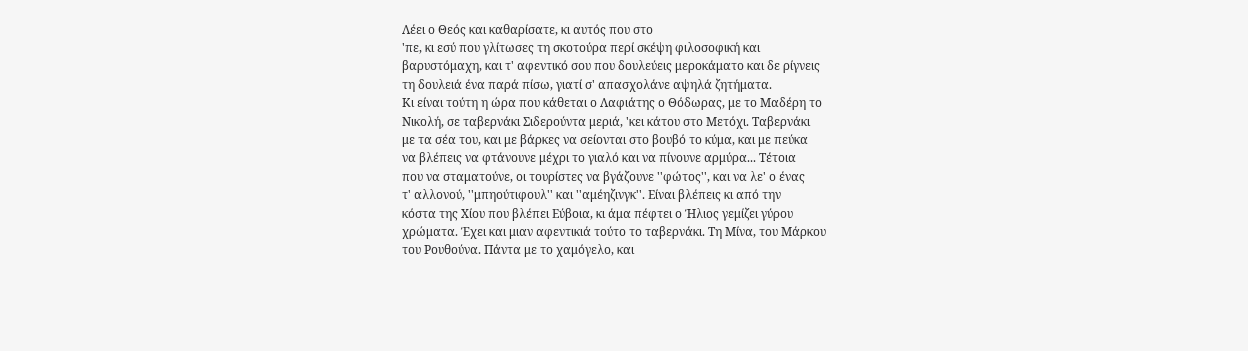Λέει ο Θεός και καθαρίσατε, κι αυτός που στο
'πε, κι εσύ που γλίτωσες τη σκοτούρα περί σκέψη φιλοσοφική και
βαρυστόμαχη, και τ' αφεντικό σου που δουλεύεις μεροκάματο και δε ρίγνεις
τη δουλειά ένα παρά πίσω, γιατί σ' απασχολάνε αψηλά ζητήματα.
Κι είναι τούτη η ώρα που κάθεται ο Λαφιάτης ο Θόδωρας, με το Μαδέρη το
Νικολή, σε ταβερνάκι Σιδερούντα μεριά, 'κει κάτου στο Μετόχι. Ταβερνάκι
με τα σέα του, και με βάρκες να σείονται στο βουβό το κύμα, και με πεύκα
να βλέπεις να φτάνουνε μέχρι το γιαλό και να πίνουνε αρμύρα... Τέτοια
που να σταματούνε, οι τουρίστες να βγάζουνε ''φώτος'', και να λε' ο ένας
τ' αλλονού, ''μπηούτιφουλ'' και ''αμέηζινγκ''. Είναι βλέπεις κι από την
κόστα της Χίου που βλέπει Εύβοια, κι άμα πέφτει ο Ήλιος γεμίζει γύρου
χρώματα. Έχει και μιαν αφεντικιά τούτο το ταβερνάκι. Τη Μίνα, του Μάρκου
του Ρουθούνα. Πάντα με το χαμόγελο, και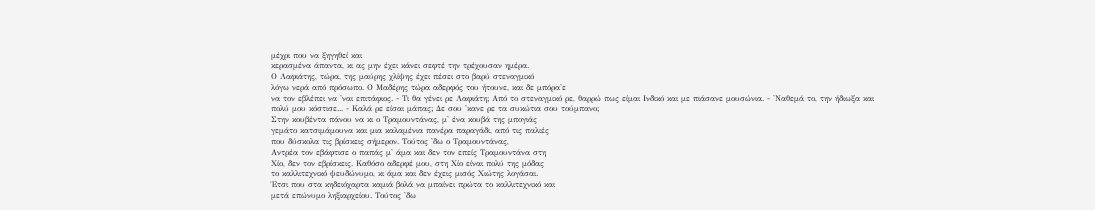μέχρι που να ξηγηθεί και
κερασμένα άπαντα, κι ας μην έχει κάνει σεφτέ την τρέχουσαν ημέρα.
Ο Λαφιάτης, τώρα, της μαύρης χλίψης έχει πέσει στο βαρύ στεναγμικό
λόγω νερά από πρόσωπο. Ο Μαδέρης τώρα αδερφός του ήτουνε, και δε μπόρα'ε
να τον εβλέπει να 'ναι επιτάφιος. - Τι θα γένει ρε Λαφιάτη; Από το στεναγμικό ρε, θαρρώ πως είμαι Ινδικό και με πιάσανε μουσώνια. - 'Ναθεμά το, την ήδιωξα και πολύ μου κόστισε... - Καλά ρε είσαι μάπας; Δε σου 'κανε ρε τα συκώτια σου τούμπανο;
Στην κουβέντα πάνου να κι ο Τραμουντάνας, μ' ένα κουβά της μπογιάς
γεμάτο κατσιμάμουνα και μια καλαμένια πανέρα παραγάδι, από τις παλιές
που δύσκολα τις βρίσκεις σήμερον. Τούτος 'δω ο Τραμουντάνας,
Αντρέα τον εβάφτισε ο παπάς μ' άμα και δεν τον επείς Τραμουντάνα στη
Χίο, δεν τον εβρίσκεις. Καθόσο αδερφέ μου, στη Χίο είναι πολύ της μόδας
το καλλιτεχνικό ψευδώνυμο, κι άμα και δεν έχεις μισός Χιώτης λογάσαι.
Έτσι που στα κηδειόχαρτα καμιά βολά να μπαίνει πρώτα το καλλιτεχνικό και
μετά επώνυμο ληξιαρχείου. Τούτος 'δω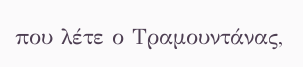που λέτε ο Τραμουντάνας,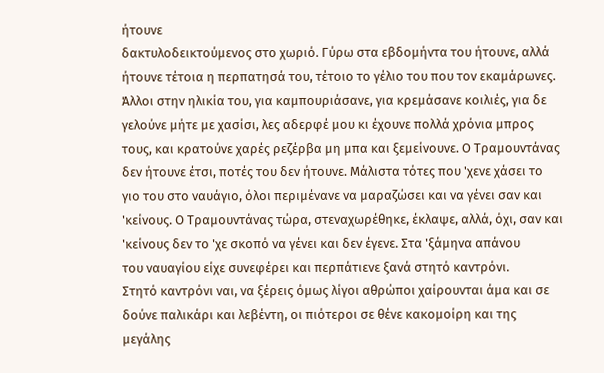ήτουνε
δακτυλοδεικτούμενος στο χωριό. Γύρω στα εβδομήντα του ήτουνε, αλλά
ήτουνε τέτοια η περπατησά του, τέτοιο το γέλιο του που τον εκαμάρωνες.
Άλλοι στην ηλικία του, για καμπουριάσανε, για κρεμάσανε κοιλιές, για δε
γελούνε μήτε με χασίσι, λες αδερφέ μου κι έχουνε πολλά χρόνια μπρος
τους, και κρατούνε χαρές ρεζέρβα μη μπα και ξεμείνουνε. Ο Τραμουντάνας
δεν ήτουνε έτσι, ποτές του δεν ήτουνε. Μάλιστα τότες που 'χενε χάσει το
γιο του στο ναυάγιο, όλοι περιμένανε να μαραζώσει και να γένει σαν και
'κείνους. Ο Τραμουντάνας τώρα, στεναχωρέθηκε, έκλαψε, αλλά, όχι, σαν και
'κείνους δεν το 'χε σκοπό να γένει και δεν έγενε. Στα 'ξάμηνα απάνου
του ναυαγίου είχε συνεφέρει και περπάτιενε ξανά στητό καντρόνι.
Στητό καντρόνι ναι, να ξέρεις όμως λίγοι αθρώποι χαίρουνται άμα και σε
δούνε παλικάρι και λεβέντη, οι πιότεροι σε θένε κακομοίρη και της
μεγάλης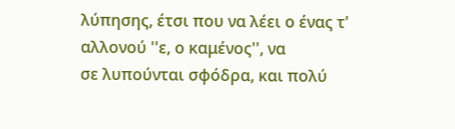λύπησης, έτσι που να λέει ο ένας τ' αλλονού ''ε, ο καμένος'', να
σε λυπούνται σφόδρα, και πολύ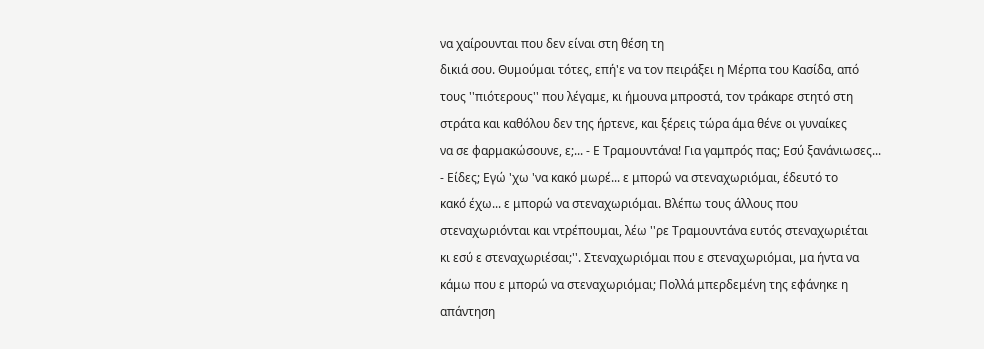να χαίρουνται που δεν είναι στη θέση τη
δικιά σου. Θυμούμαι τότες, επή'ε να τον πειράξει η Μέρπα του Κασίδα, από
τους ''πιότερους'' που λέγαμε, κι ήμουνα μπροστά, τον τράκαρε στητό στη
στράτα και καθόλου δεν της ήρτενε, και ξέρεις τώρα άμα θένε οι γυναίκες
να σε φαρμακώσουνε, ε;... - Ε Τραμουντάνα! Για γαμπρός πας; Εσύ ξανάνιωσες...
- Είδες; Εγώ 'χω 'να κακό μωρέ... ε μπορώ να στεναχωριόμαι, έδευτό το
κακό έχω... ε μπορώ να στεναχωριόμαι. Βλέπω τους άλλους που
στεναχωριόνται και ντρέπουμαι, λέω ''ρε Τραμουντάνα ευτός στεναχωριέται
κι εσύ ε στεναχωριέσαι;''. Στεναχωριόμαι που ε στεναχωριόμαι, μα ήντα να
κάμω που ε μπορώ να στεναχωριόμαι; Πολλά μπερδεμένη της εφάνηκε η
απάντηση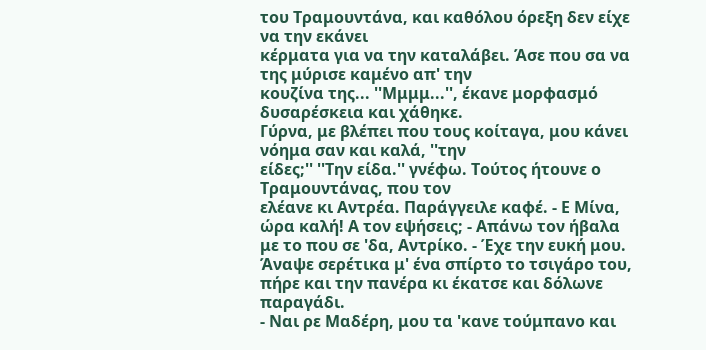του Τραμουντάνα, και καθόλου όρεξη δεν είχε να την εκάνει
κέρματα για να την καταλάβει. Άσε που σα να της μύρισε καμένο απ' την
κουζίνα της... ''Μμμμ...'', έκανε μορφασμό δυσαρέσκεια και χάθηκε.
Γύρνα, με βλέπει που τους κοίταγα, μου κάνει νόημα σαν και καλά, ''την
είδες;'' ''Την είδα.'' γνέφω. Τούτος ήτουνε ο Τραμουντάνας, που τον
ελέανε κι Αντρέα. Παράγγειλε καφέ. - Ε Μίνα, ώρα καλή! Α τον εψήσεις; - Απάνω τον ήβαλα με το που σε 'δα, Αντρίκο. - Έχε την ευκή μου. Άναψε σερέτικα μ' ένα σπίρτο το τσιγάρο του, πήρε και την πανέρα κι έκατσε και δόλωνε παραγάδι.
- Ναι ρε Μαδέρη, μου τα 'κανε τούμπανο και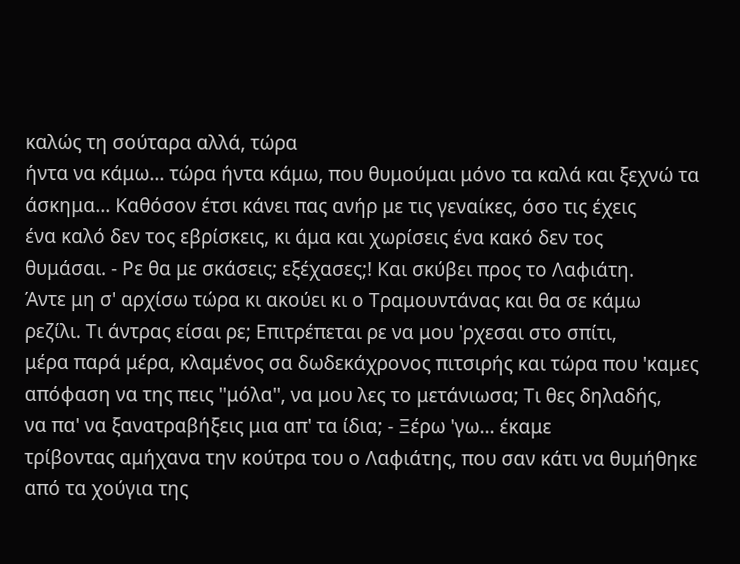καλώς τη σούταρα αλλά, τώρα
ήντα να κάμω... τώρα ήντα κάμω, που θυμούμαι μόνο τα καλά και ξεχνώ τα
άσκημα... Καθόσον έτσι κάνει πας ανήρ με τις γεναίκες, όσο τις έχεις
ένα καλό δεν τος εβρίσκεις, κι άμα και χωρίσεις ένα κακό δεν τος
θυμάσαι. - Ρε θα με σκάσεις; εξέχασες;! Και σκύβει προς το Λαφιάτη.
Άντε μη σ' αρχίσω τώρα κι ακούει κι ο Τραμουντάνας και θα σε κάμω
ρεζίλι. Τι άντρας είσαι ρε; Επιτρέπεται ρε να μου 'ρχεσαι στο σπίτι,
μέρα παρά μέρα, κλαμένος σα δωδεκάχρονος πιτσιρής και τώρα που 'καμες
απόφαση να της πεις ''μόλα'', να μου λες το μετάνιωσα; Τι θες δηλαδής,
να πα' να ξανατραβήξεις μια απ' τα ίδια; - Ξέρω 'γω... έκαμε
τρίβοντας αμήχανα την κούτρα του ο Λαφιάτης, που σαν κάτι να θυμήθηκε
από τα χούγια της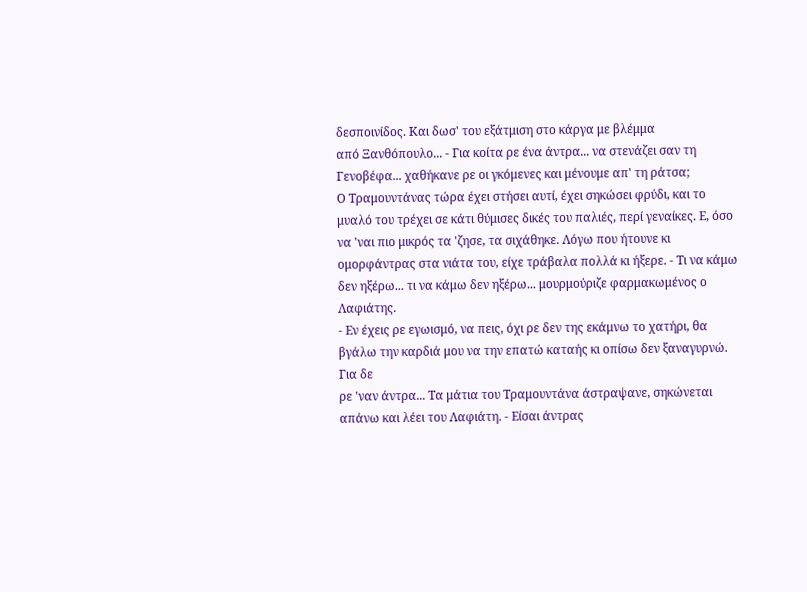δεσποινίδος. Και δωσ' του εξάτμιση στο κάργα με βλέμμα
από Ξανθόπουλο... - Για κοίτα ρε ένα άντρα... να στενάζει σαν τη Γενοβέφα... χαθήκανε ρε οι γκόμενες και μένουμε απ' τη ράτσα;
Ο Τραμουντάνας τώρα έχει στήσει αυτί, έχει σηκώσει φρύδι, και το
μυαλό του τρέχει σε κάτι θύμισες δικές του παλιές, περί γεναίκες. Ε, όσο
να 'ναι πιο μικρός τα 'ζησε, τα σιχάθηκε. Λόγω που ήτουνε κι
ομορφάντρας στα νιάτα του, είχε τράβαλα πολλά κι ήξερε. - Τι να κάμω δεν ηξέρω... τι να κάμω δεν ηξέρω... μουρμούριζε φαρμακωμένος ο Λαφιάτης.
- Εν έχεις ρε εγωισμό, να πεις, όχι ρε δεν της εκάμνω το χατήρι, θα
βγάλω την καρδιά μου να την επατώ καταής κι οπίσω δεν ξαναγυρνώ. Για δε
ρε 'ναν άντρα... Τα μάτια του Τραμουντάνα άστραψανε, σηκώνεται απάνω και λέει του Λαφιάτη. - Είσαι άντρας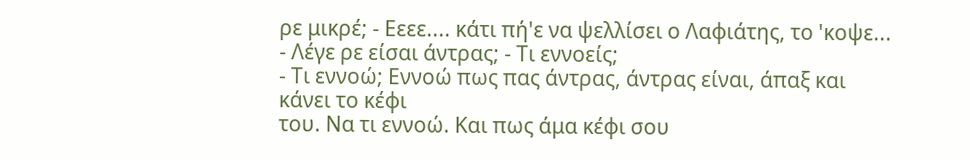ρε μικρέ; - Εεεε.... κάτι πή'ε να ψελλίσει ο Λαφιάτης, το 'κοψε... - Λέγε ρε είσαι άντρας; - Τι εννοείς;
- Τι εννοώ; Εννοώ πως πας άντρας, άντρας είναι, άπαξ και κάνει το κέφι
του. Να τι εννοώ. Και πως άμα κέφι σου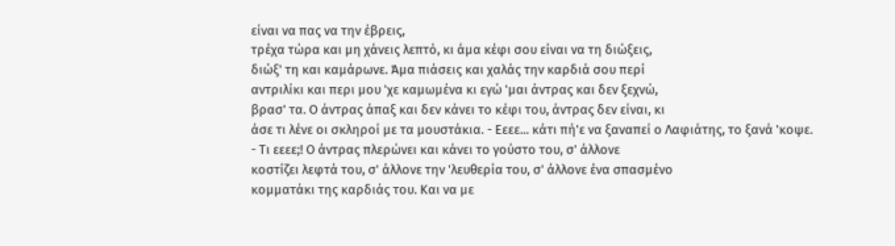είναι να πας να την έβρεις,
τρέχα τώρα και μη χάνεις λεπτό, κι άμα κέφι σου είναι να τη διώξεις,
διώξ' τη και καμάρωνε. Άμα πιάσεις και χαλάς την καρδιά σου περί
αντριλίκι και περι μου 'χε καμωμένα κι εγώ 'μαι άντρας και δεν ξεχνώ,
βρασ' τα. Ο άντρας άπαξ και δεν κάνει το κέφι του, άντρας δεν είναι, κι
άσε τι λένε οι σκληροί με τα μουστάκια. - Εεεε... κάτι πή'ε να ξαναπεί ο Λαφιάτης, το ξανά 'κοψε.
- Τι εεεε;! Ο άντρας πλερώνει και κάνει το γούστο του, σ' άλλονε
κοστίζει λεφτά του, σ' άλλονε την 'λευθερία του, σ' άλλονε ένα σπασμένο
κομματάκι της καρδιάς του. Και να με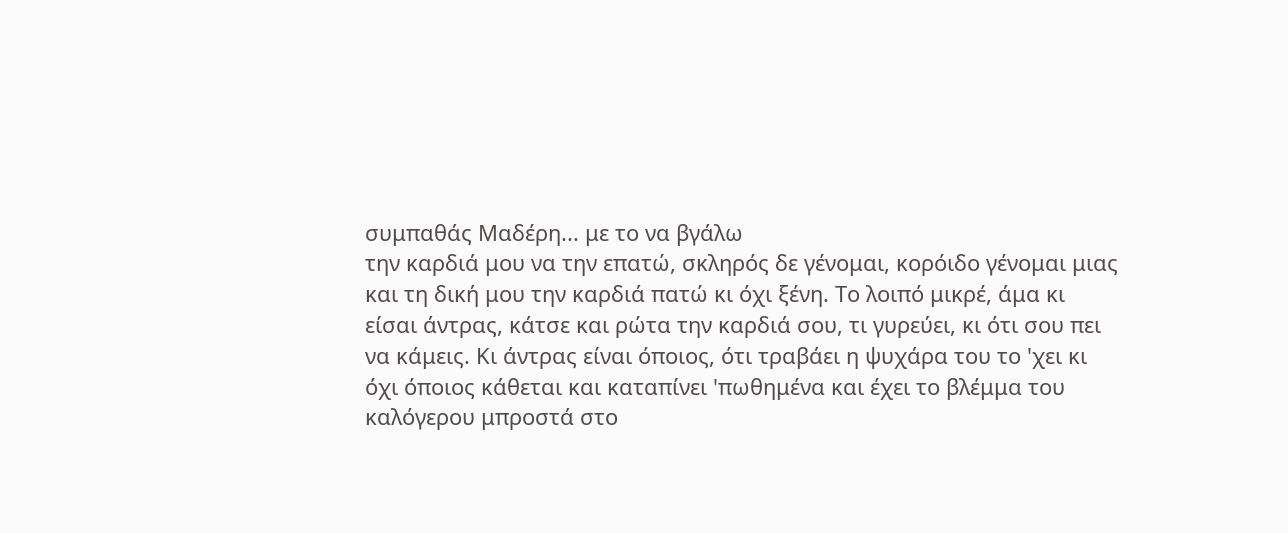συμπαθάς Μαδέρη... με το να βγάλω
την καρδιά μου να την επατώ, σκληρός δε γένομαι, κορόιδο γένομαι μιας
και τη δική μου την καρδιά πατώ κι όχι ξένη. Το λοιπό μικρέ, άμα κι
είσαι άντρας, κάτσε και ρώτα την καρδιά σου, τι γυρεύει, κι ότι σου πει
να κάμεις. Κι άντρας είναι όποιος, ότι τραβάει η ψυχάρα του το 'χει κι
όχι όποιος κάθεται και καταπίνει 'πωθημένα και έχει το βλέμμα του
καλόγερου μπροστά στο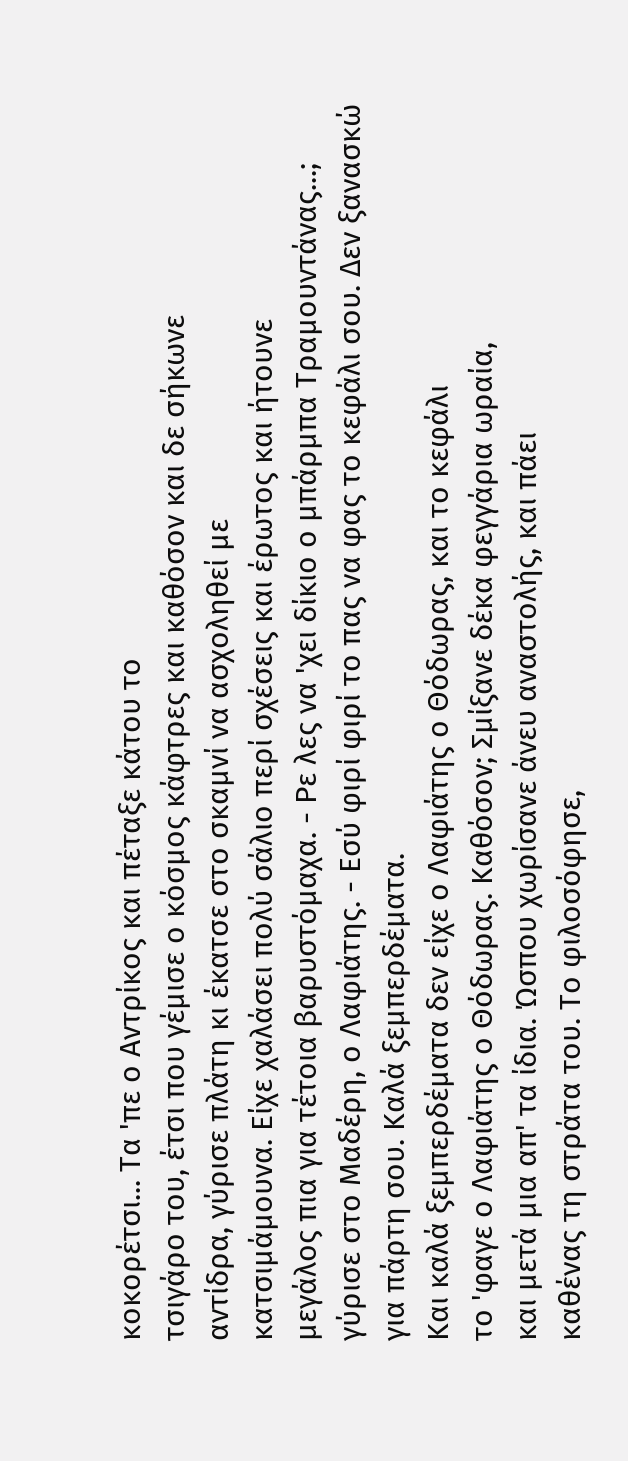κοκορέτσι... Τα 'πε ο Αντρίκος και πέταξε κάτου το
τσιγάρο του, έτσι που γέμισε ο κόσμος κάφτρες και καθόσον και δε σήκωνε
αντίδρα, γύρισε πλάτη κι έκατσε στο σκαμνί να ασχοληθεί με
κατσιμάμουνα. Είχε χαλάσει πολύ σάλιο περί σχέσεις και έρωτος και ήτουνε
μεγάλος πια για τέτοια βαρυστόμαχα. - Ρε λες να 'χει δίκιο ο μπάρμπα Τραμουντάνας...; γύρισε στο Μαδέρη, ο Λαφιάτης. - Εσύ φιρί φιρί το πας να φας το κεφάλι σου. Δεν ξανασκώ για πάρτη σου. Καλά ξεμπερδέματα.
Και καλά ξεμπερδέματα δεν είχε ο Λαφιάτης ο Θόδωρας, και το κεφάλι
το 'φαγε ο Λαφιάτης ο Θόδωρας. Καθόσον; Σμίξανε δέκα φεγγάρια ωραία,
και μετά μια απ' τα ίδια. Ώσπου χωρίσανε άνευ αναστολής, και πάει
καθένας τη στράτα του. Το φιλοσόφησε,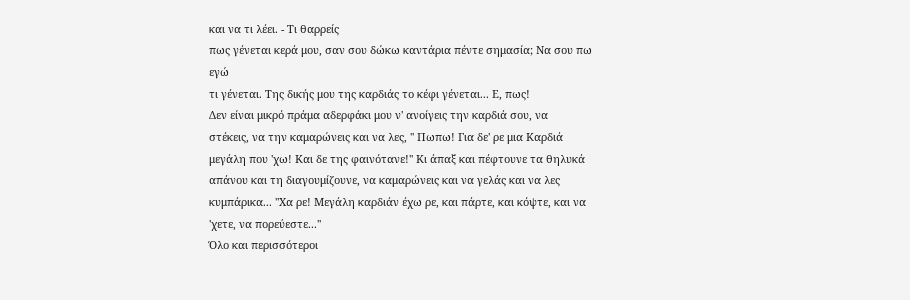και να τι λέει. - Τι θαρρείς
πως γένεται κερά μου, σαν σου δώκω καντάρια πέντε σημασία; Να σου πω εγώ
τι γένεται. Της δικής μου της καρδιάς το κέφι γένεται... Ε, πως!
Δεν είναι μικρό πράμα αδερφάκι μου ν' ανοίγεις την καρδιά σου, να
στέκεις, να την καμαρώνεις και να λες, '' Πωπω! Για δε' ρε μια Καρδιά
μεγάλη που 'χω! Και δε της φαινότανε!'' Κι άπαξ και πέφτουνε τα θηλυκά απάνου και τη διαγουμίζουνε, να καμαρώνεις και να γελάς και να λες κυμπάρικα... ''Χα ρε! Μεγάλη καρδιάν έχω ρε, και πάρτε, και κόψτε, και να 'χετε, να πορεύεστε...''
Όλο και περισσότεροι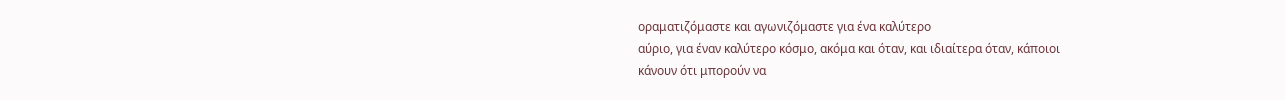οραματιζόμαστε και αγωνιζόμαστε για ένα καλύτερο
αύριο, για έναν καλύτερο κόσμο, ακόμα και όταν, και ιδιαίτερα όταν, κάποιοι
κάνουν ότι μπορούν να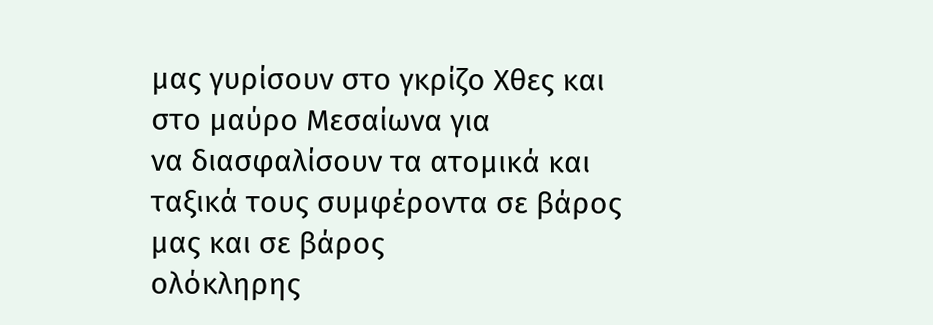μας γυρίσουν στο γκρίζο Χθες και στο μαύρο Μεσαίωνα για
να διασφαλίσουν τα ατομικά και ταξικά τους συμφέροντα σε βάρος μας και σε βάρος
ολόκληρης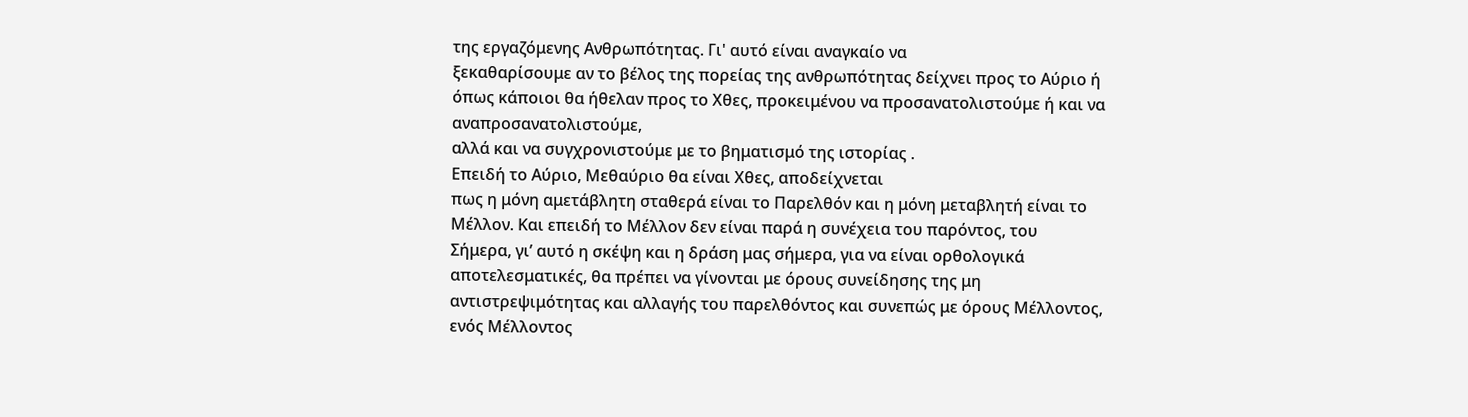της εργαζόμενης Ανθρωπότητας. Γι' αυτό είναι αναγκαίο να
ξεκαθαρίσουμε αν το βέλος της πορείας της ανθρωπότητας δείχνει προς το Αύριο ή
όπως κάποιοι θα ήθελαν προς το Χθες, προκειμένου να προσανατολιστούμε ή και να αναπροσανατολιστούμε,
αλλά και να συγχρονιστούμε με το βηματισμό της ιστορίας .
Επειδή το Αύριο, Μεθαύριο θα είναι Χθες, αποδείχνεται
πως η μόνη αμετάβλητη σταθερά είναι το Παρελθόν και η μόνη μεταβλητή είναι το
Μέλλον. Και επειδή το Μέλλον δεν είναι παρά η συνέχεια του παρόντος, του
Σήμερα, γι’ αυτό η σκέψη και η δράση μας σήμερα, για να είναι ορθολογικά
αποτελεσματικές, θα πρέπει να γίνονται με όρους συνείδησης της μη
αντιστρεψιμότητας και αλλαγής του παρελθόντος και συνεπώς με όρους Μέλλοντος,
ενός Μέλλοντος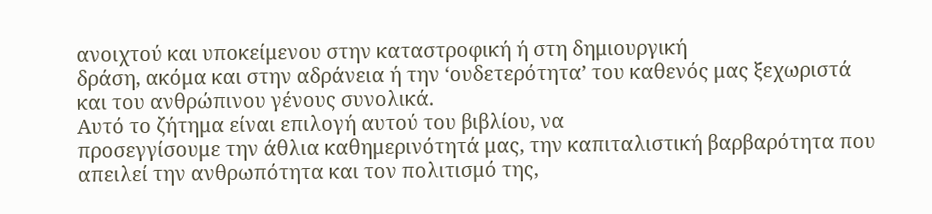ανοιχτού και υποκείμενου στην καταστροφική ή στη δημιουργική
δράση, ακόμα και στην αδράνεια ή την ‘ουδετερότητα’ του καθενός μας ξεχωριστά
και του ανθρώπινου γένους συνολικά.
Αυτό το ζήτημα είναι επιλογή αυτού του βιβλίου, να
προσεγγίσουμε την άθλια καθημερινότητά μας, την καπιταλιστική βαρβαρότητα που
απειλεί την ανθρωπότητα και τον πολιτισμό της,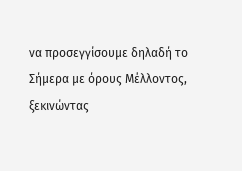να προσεγγίσουμε δηλαδή το
Σήμερα με όρους Μέλλοντος, ξεκινώντας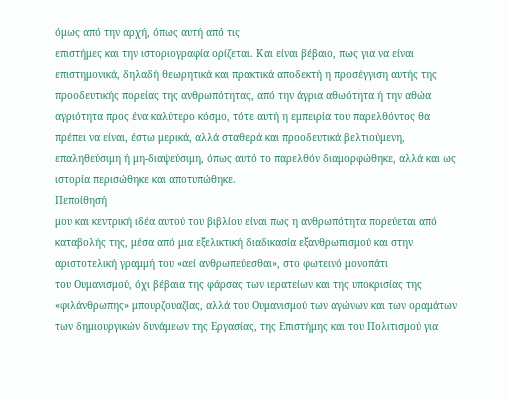όμως από την αρχή, όπως αυτή από τις
επιστήμες και την ιστοριογραφία ορίζεται. Και είναι βέβαιο, πως για να είναι
επιστημονικά, δηλαδή θεωρητικά και πρακτικά αποδεκτή η προσέγγιση αυτής της
προοδευτικής πορείας της ανθρωπότητας, από την άγρια αθωότητα ή την αθώα
αγριότητα προς ένα καλύτερο κόσμο, τότε αυτή η εμπειρία του παρελθόντος θα
πρέπει να είναι, έστω μερικά, αλλά σταθερά και προοδευτικά βελτιούμενη,
επαληθεύσιμη ή μη-διαψεύσιμη, όπως αυτό το παρελθόν διαμορφώθηκε, αλλά και ως
ιστορία περισώθηκε και αποτυπώθηκε.
Πεποίθησή
μου και κεντρική ιδέα αυτού του βιβλίου είναι πως η ανθρωπότητα πορεύεται από
καταβολής της, μέσα από μια εξελικτική διαδικασία εξανθρωπισμού και στην
αριστοτελική γραμμή του «αεί ανθρωπεύεσθαι», στο φωτεινό μονοπάτι
του Ουμανισμού, όχι βέβαια της φάρσας των ιερατείων και της υποκρισίας της
«φιλάνθρωπης» μπουρζουαζίας, αλλά του Ουμανισμού των αγώνων και των οραμάτων
των δημιουργικών δυνάμεων της Εργασίας, της Επιστήμης και του Πολιτισμού για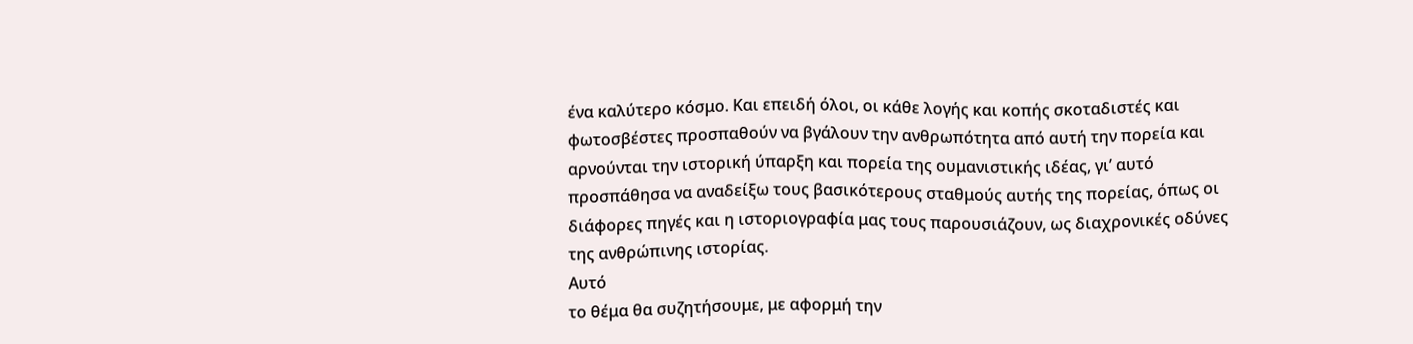ένα καλύτερο κόσμο. Και επειδή όλοι, οι κάθε λογής και κοπής σκοταδιστές και
φωτοσβέστες προσπαθούν να βγάλουν την ανθρωπότητα από αυτή την πορεία και
αρνούνται την ιστορική ύπαρξη και πορεία της ουμανιστικής ιδέας, γι’ αυτό
προσπάθησα να αναδείξω τους βασικότερους σταθμούς αυτής της πορείας, όπως οι
διάφορες πηγές και η ιστοριογραφία μας τους παρουσιάζουν, ως διαχρονικές οδύνες
της ανθρώπινης ιστορίας.
Αυτό
το θέμα θα συζητήσουμε, με αφορμή την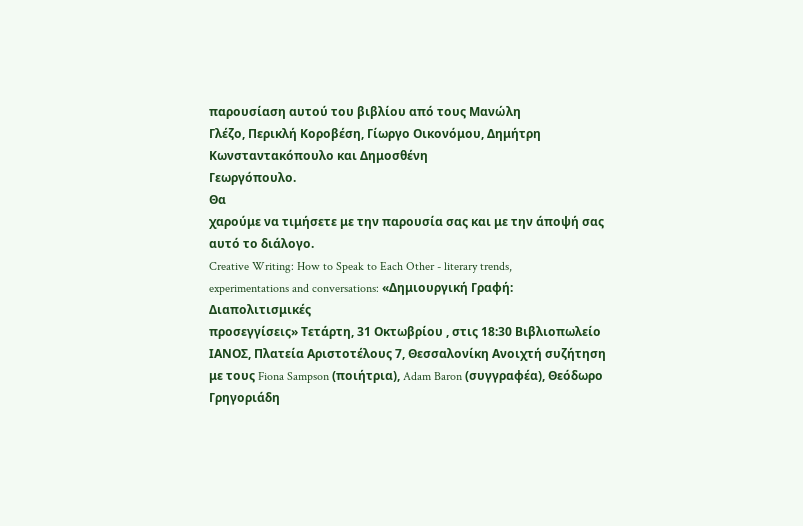παρουσίαση αυτού του βιβλίου από τους Μανώλη
Γλέζο, Περικλή Κοροβέση, Γίωργο Οικονόμου, Δημήτρη Κωνσταντακόπουλο και Δημοσθένη
Γεωργόπουλο.
Θα
χαρούμε να τιμήσετε με την παρουσία σας και με την άποψή σας αυτό το διάλογο.
Creative Writing: How to Speak to Each Other - literary trends,
experimentations and conversations: «Δημιουργική Γραφή: Διαπολιτισμικές
προσεγγίσεις» Τετάρτη, 31 Οκτωβρίου , στις 18:30 Βιβλιοπωλείο ΙΑΝΟΣ, Πλατεία Αριστοτέλους 7, Θεσσαλονίκη Ανοιχτή συζήτηση με τους Fiona Sampson (ποιήτρια), Adam Baron (συγγραφέα), Θεόδωρο Γρηγοριάδη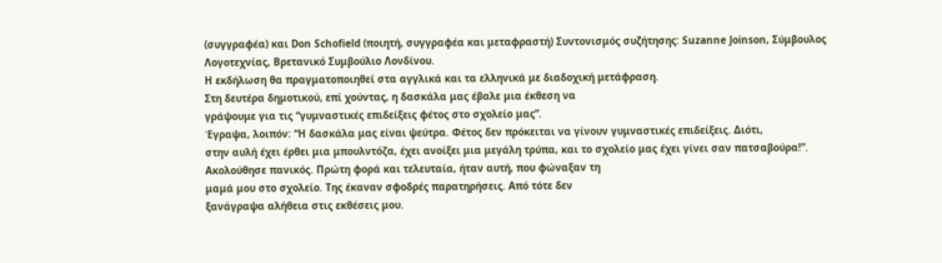(συγγραφέα) και Don Schofield (ποιητή, συγγραφέα και μεταφραστή) Συντονισμός συζήτησης: Suzanne Joinson, Σύμβουλος Λογοτεχνίας, Βρετανικό Συμβούλιο Λονδίνου.
Η εκδήλωση θα πραγματοποιηθεί στα αγγλικά και τα ελληνικά με διαδοχική μετάφραση.
Στη δευτέρα δημοτικού, επί χούντας, η δασκάλα μας έβαλε μια έκθεση να
γράψουμε για τις “γυμναστικές επιδείξεις φέτος στο σχολείο μας”.
Έγραψα, λοιπόν: “Η δασκάλα μας είναι ψεύτρα. Φέτος δεν πρόκειται να γίνουν γυμναστικές επιδείξεις. Διότι,
στην αυλή έχει έρθει μια μπουλντόζα, έχει ανοίξει μια μεγάλη τρύπα, και το σχολείο μας έχει γίνει σαν πατσαβούρα!”.
Ακολούθησε πανικός. Πρώτη φορά και τελευταία, ήταν αυτή, που φώναξαν τη
μαμά μου στο σχολείο. Της έκαναν σφοδρές παρατηρήσεις. Από τότε δεν
ξανάγραψα αλήθεια στις εκθέσεις μου.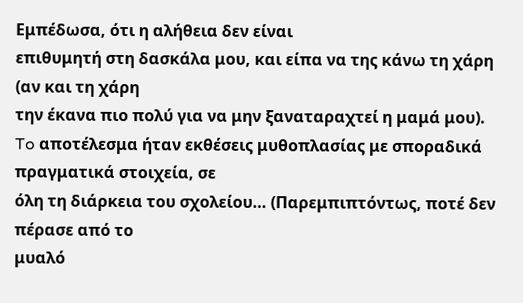Εμπέδωσα, ότι η αλήθεια δεν είναι
επιθυμητή στη δασκάλα μου, και είπα να της κάνω τη χάρη (αν και τη χάρη
την έκανα πιο πολύ για να μην ξαναταραχτεί η μαμά μου).
To αποτέλεσμα ήταν εκθέσεις μυθοπλασίας με σποραδικά πραγματικά στοιχεία, σε
όλη τη διάρκεια του σχολείου… (Παρεμπιπτόντως, ποτέ δεν πέρασε από το
μυαλό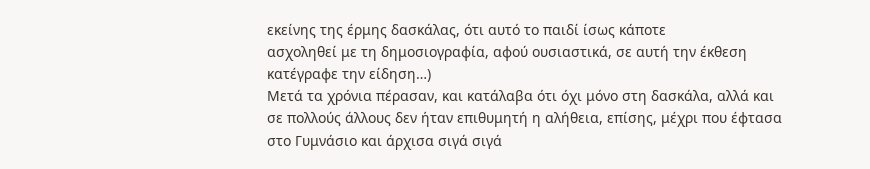εκείνης της έρμης δασκάλας, ότι αυτό το παιδί ίσως κάποτε
ασχοληθεί με τη δημοσιογραφία, αφού ουσιαστικά, σε αυτή την έκθεση
κατέγραφε την είδηση…)
Μετά τα χρόνια πέρασαν, και κατάλαβα ότι όχι μόνο στη δασκάλα, αλλά και
σε πολλούς άλλους δεν ήταν επιθυμητή η αλήθεια, επίσης, μέχρι που έφτασα
στο Γυμνάσιο και άρχισα σιγά σιγά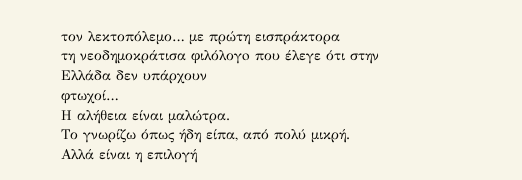τον λεκτοπόλεμο… με πρώτη εισπράκτορα
τη νεοδημοκράτισα φιλόλογo που έλεγε ότι στην Ελλάδα δεν υπάρχουν
φτωχοί…
Η αλήθεια είναι μαλώτρα.
Το γνωρίζω όπως ήδη είπα, από πολύ μικρή.
Αλλά είναι η επιλογή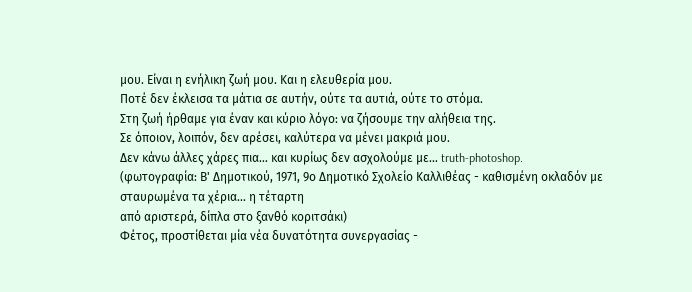μου. Είναι η ενήλικη ζωή μου. Και η ελευθερία μου.
Ποτέ δεν έκλεισα τα μάτια σε αυτήν, ούτε τα αυτιά, ούτε το στόμα.
Στη ζωή ήρθαμε για έναν και κύριο λόγο: να ζήσουμε την αλήθεια της.
Σε όποιον, λοιπόν, δεν αρέσει, καλύτερα να μένει μακριά μου.
Δεν κάνω άλλες χάρες πια… και κυρίως δεν ασχολούμε με… truth-photoshop.
(φωτογραφία: Β' Δημοτικού, 1971, 9ο Δημοτικό Σχολείο Καλλιθέας - καθισμένη οκλαδόν με
σταυρωμένα τα χέρια... η τέταρτη
από αριστερά, δίπλα στο ξανθό κοριτσάκι)
Φέτος, προστίθεται μία νέα δυνατότητα συνεργασίας -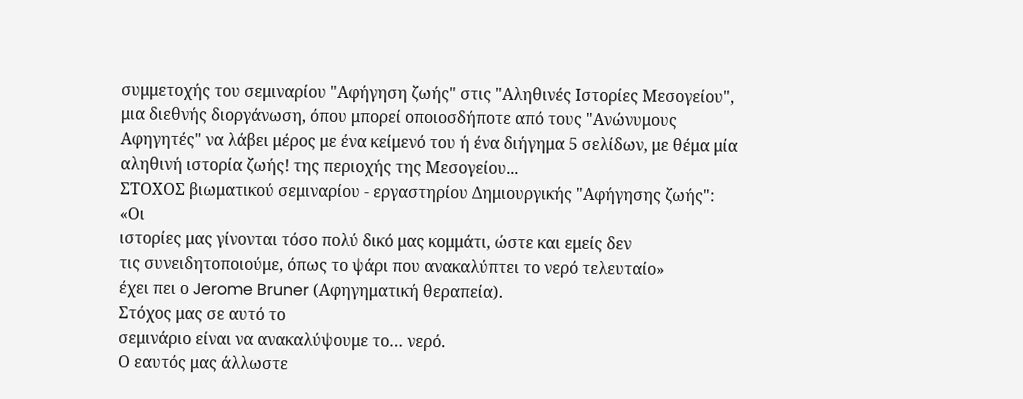συμμετοχής του σεμιναρίου "Αφήγηση ζωής" στις "Αληθινές Ιστορίες Μεσογείου", μια διεθνής διοργάνωση, όπου μπορεί οποιοσδήποτε από τους "Ανώνυμους Αφηγητές" να λάβει μέρος με ένα κείμενό του ή ένα διήγημα 5 σελίδων, με θέμα μία αληθινή ιστορία ζωής! της περιοχής της Μεσογείου...
ΣΤΟΧΟΣ βιωματικού σεμιναρίου - εργαστηρίου Δημιουργικής "Αφήγησης ζωής":
«Οι
ιστορίες μας γίνονται τόσο πολύ δικό μας κομμάτι, ώστε και εμείς δεν
τις συνειδητοποιούμε, όπως το ψάρι που ανακαλύπτει το νερό τελευταίο»
έχει πει ο Jerome Bruner (Αφηγηματική θεραπεία).
Στόχος μας σε αυτό το
σεμινάριο είναι να ανακαλύψουμε το… νερό.
Ο εαυτός μας άλλωστε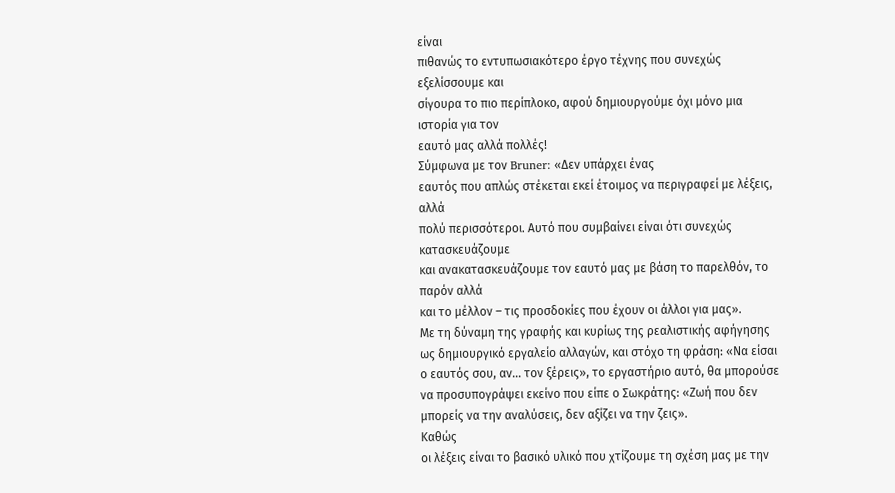είναι
πιθανώς το εντυπωσιακότερο έργο τέχνης που συνεχώς εξελίσσουμε και
σίγουρα το πιο περίπλοκο, αφού δημιουργούμε όχι μόνο μια ιστορία για τον
εαυτό μας αλλά πολλές!
Σύμφωνα με τον Bruner: «Δεν υπάρχει ένας
εαυτός που απλώς στέκεται εκεί έτοιμος να περιγραφεί με λέξεις, αλλά
πολύ περισσότεροι. Αυτό που συμβαίνει είναι ότι συνεχώς κατασκευάζουμε
και ανακατασκευάζουμε τον εαυτό μας με βάση το παρελθόν, το παρόν αλλά
και το μέλλον – τις προσδοκίες που έχουν οι άλλοι για μας».
Με τη δύναμη της γραφής και κυρίως της ρεαλιστικής αφήγησης ως δημιουργικό εργαλείο αλλαγών, και στόχο τη φράση: «Να είσαι ο εαυτός σου, αν… τον ξέρεις», το εργαστήριο αυτό, θα μπορούσε να προσυπογράψει εκείνο που είπε ο Σωκράτης: «Ζωή που δεν μπορείς να την αναλύσεις, δεν αξίζει να την ζεις».
Καθώς
οι λέξεις είναι το βασικό υλικό που χτίζουμε τη σχέση μας με την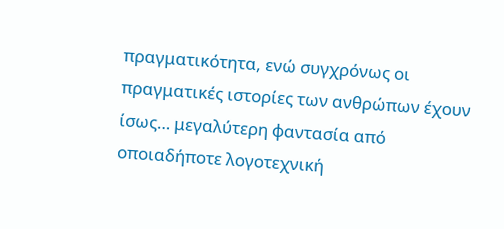πραγματικότητα, ενώ συγχρόνως οι πραγματικές ιστορίες των ανθρώπων έχουν
ίσως… μεγαλύτερη φαντασία από οποιαδήποτε λογοτεχνική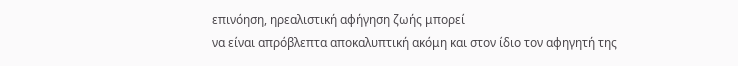επινόηση, ηρεαλιστική αφήγηση ζωής μπορεί
να είναι απρόβλεπτα αποκαλυπτική ακόμη και στον ίδιο τον αφηγητή της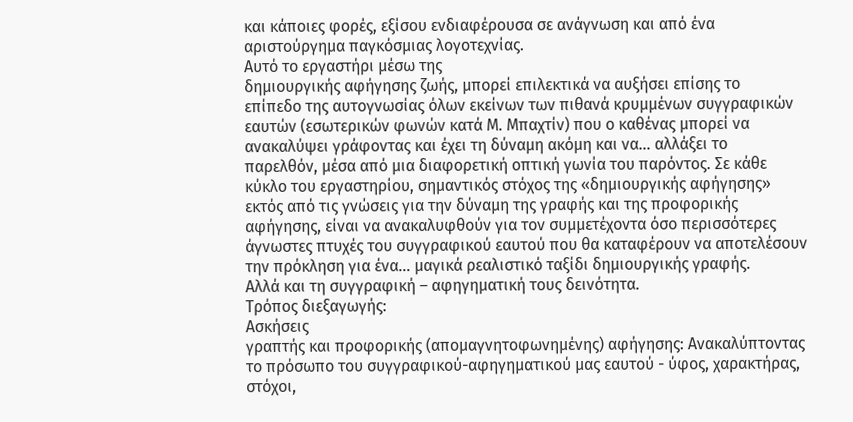και κάποιες φορές, εξίσου ενδιαφέρουσα σε ανάγνωση και από ένα
αριστούργημα παγκόσμιας λογοτεχνίας.
Αυτό το εργαστήρι μέσω της
δημιουργικής αφήγησης ζωής, μπορεί επιλεκτικά να αυξήσει επίσης το
επίπεδο της αυτογνωσίας όλων εκείνων των πιθανά κρυμμένων συγγραφικών
εαυτών (εσωτερικών φωνών κατά Μ. Μπαχτίν) που ο καθένας μπορεί να
ανακαλύψει γράφοντας και έχει τη δύναμη ακόμη και να… αλλάξει το
παρελθόν, μέσα από μια διαφορετική οπτική γωνία του παρόντος. Σε κάθε
κύκλο του εργαστηρίου, σημαντικός στόχος της «δημιουργικής αφήγησης»
εκτός από τις γνώσεις για την δύναμη της γραφής και της προφορικής
αφήγησης, είναι να ανακαλυφθούν για τον συμμετέχοντα όσο περισσότερες
άγνωστες πτυχές του συγγραφικού εαυτού που θα καταφέρουν να αποτελέσουν
την πρόκληση για ένα… μαγικά ρεαλιστικό ταξίδι δημιουργικής γραφής.
Αλλά και τη συγγραφική – αφηγηματική τους δεινότητα.
Τρόπος διεξαγωγής:
Ασκήσεις
γραπτής και προφορικής (απομαγνητοφωνημένης) αφήγησης: Ανακαλύπτοντας
το πρόσωπο του συγγραφικού-αφηγηματικού μας εαυτού - ύφος, χαρακτήρας,
στόχοι,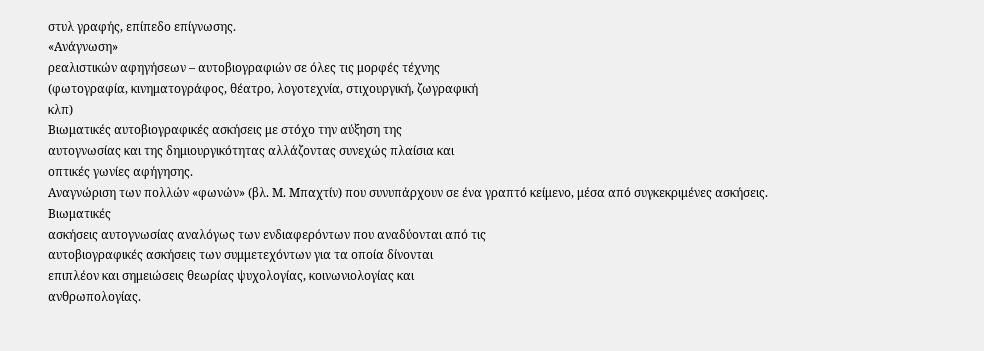στυλ γραφής, επίπεδο επίγνωσης.
«Ανάγνωση»
ρεαλιστικών αφηγήσεων – αυτοβιογραφιών σε όλες τις μορφές τέχνης
(φωτογραφία, κινηματογράφος, θέατρο, λογοτεχνία, στιχουργική, ζωγραφική
κλπ)
Βιωματικές αυτοβιογραφικές ασκήσεις με στόχο την αύξηση της
αυτογνωσίας και της δημιουργικότητας αλλάζοντας συνεχώς πλαίσια και
οπτικές γωνίες αφήγησης.
Αναγνώριση των πολλών «φωνών» (βλ. Μ. Μπαχτίν) που συνυπάρχουν σε ένα γραπτό κείμενο, μέσα από συγκεκριμένες ασκήσεις.
Βιωματικές
ασκήσεις αυτογνωσίας αναλόγως των ενδιαφερόντων που αναδύονται από τις
αυτοβιογραφικές ασκήσεις των συμμετεχόντων για τα οποία δίνονται
επιπλέον και σημειώσεις θεωρίας ψυχολογίας, κοινωνιολογίας και
ανθρωπολογίας.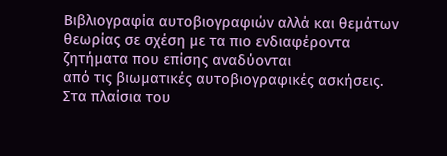Βιβλιογραφία αυτοβιογραφιών αλλά και θεμάτων
θεωρίας σε σχέση με τα πιο ενδιαφέροντα ζητήματα που επίσης αναδύονται
από τις βιωματικές αυτοβιογραφικές ασκήσεις.
Στα πλαίσια του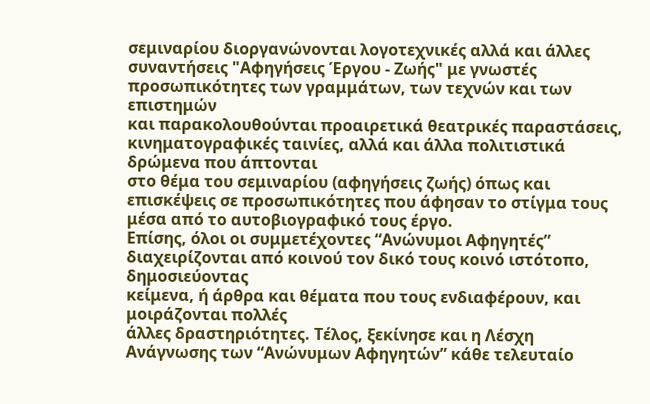σεμιναρίου διοργανώνονται λογοτεχνικές αλλά και άλλες συναντήσεις "Αφηγήσεις Έργου - Ζωής" με γνωστές προσωπικότητες των γραμμάτων, των τεχνών και των επιστημών
και παρακολουθούνται προαιρετικά θεατρικές παραστάσεις,
κινηματογραφικές ταινίες, αλλά και άλλα πολιτιστικά δρώμενα που άπτονται
στο θέμα του σεμιναρίου (αφηγήσεις ζωής) όπως και επισκέψεις σε προσωπικότητες που άφησαν το στίγμα τους μέσα από το αυτοβιογραφικό τους έργο.
Επίσης, όλοι οι συμμετέχοντες “Ανώνυμοι Αφηγητές”
διαχειρίζονται από κοινού τον δικό τους κοινό ιστότοπο, δημοσιεύοντας
κείμενα, ή άρθρα και θέματα που τους ενδιαφέρουν, και μοιράζονται πολλές
άλλες δραστηριότητες. Τέλος, ξεκίνησε και η Λέσχη Ανάγνωσης των “Ανώνυμων Αφηγητών” κάθε τελευταίο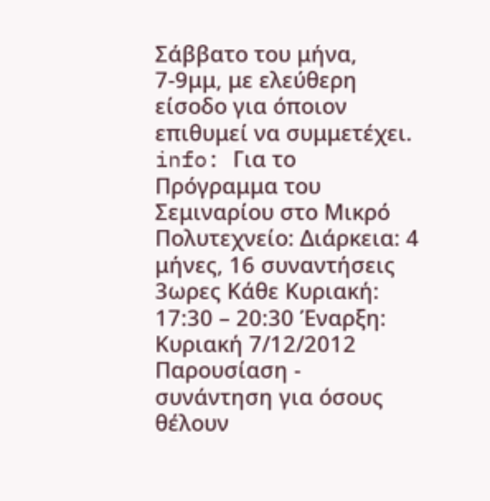Σάββατο του μήνα, 7-9μμ, με ελεύθερη είσοδο για όποιον επιθυμεί να συμμετέχει.
info: Για το Πρόγραμμα του Σεμιναρίου στο Μικρό Πολυτεχνείο: Διάρκεια: 4 μήνες, 16 συναντήσεις 3ωρες Κάθε Κυριακή: 17:30 – 20:30 Έναρξη: Κυριακή 7/12/2012 Παρουσίαση - συνάντηση για όσους θέλουν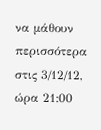να μάθουν περισσότερα στις 3/12/12, ώρα 21:00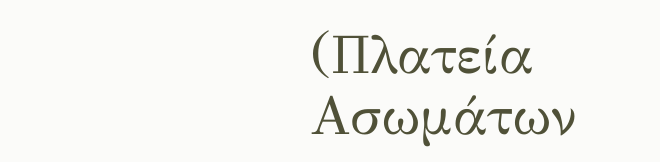(Πλατεία Ασωμάτων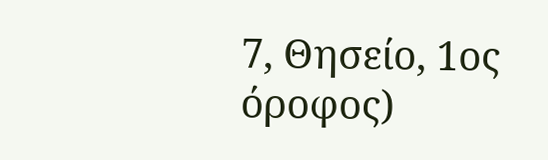7, Θησείο, 1ος όροφος)